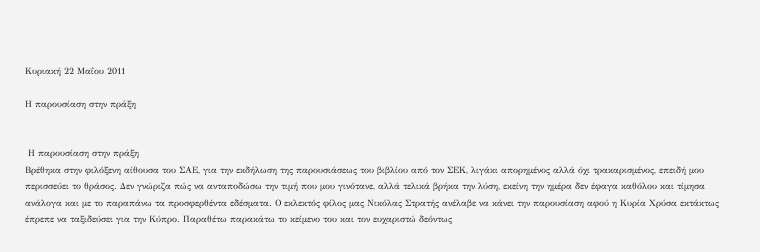Κυριακή 22 Μαΐου 2011

Η παρουσίαση στην πράξη


 Η παρουσίαση στην πράξη
Βρέθηκα στην φιλόξενη αίθουσα του ΣΑΕ, για την εκδήλωση της παρουσιάσεως του βιβλίου από τον ΣΕΚ, λιγάκι απορημένος αλλά όχι τρακαρισμένος, επειδή μου περισσεύει το θράσος. Δεν γνώριζα πώς να ανταποδώσω την τιμή που μου γινότανε, αλλά τελικά βρήκα την λύση, εκείνη την ημέρα δεν έφαγα καθόλου και τίμησα ανάλογα και με το παραπάνω τα προσφερθέντα εδέσματα. Ο εκλεκτός φίλος μας Νικόλας Στρατής ανέλαβε να κάνει την παρουσίαση αφού η Κυρία Χρύσα εκτάκτως έπρεπε να ταξιδεύσει για την Κύπρο. Παραθέτω παρακάτω το κείμενο του και τον ευχαριστώ δεόντως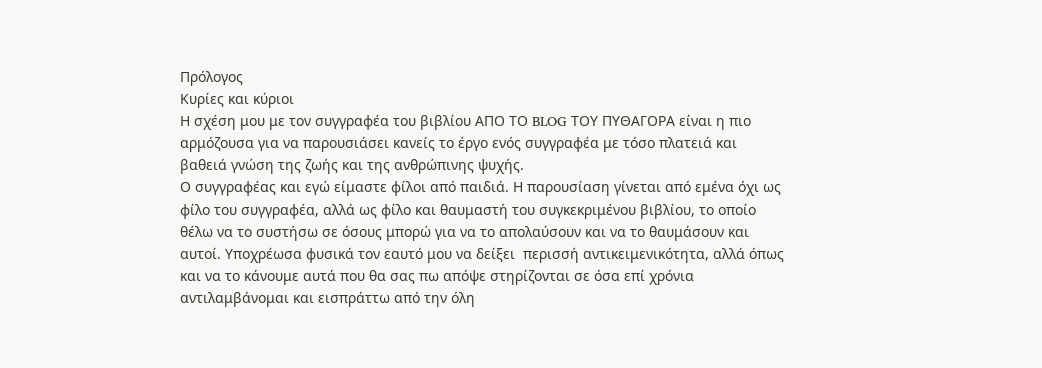Πρόλογος
Κυρίες και κύριοι
Η σχέση μου με τον συγγραφέα του βιβλίου ΑΠΟ ΤΟ BLOG ΤΟΥ ΠΥΘΑΓΟΡΑ είναι η πιο αρμόζουσα για να παρουσιάσει κανείς το έργο ενός συγγραφέα με τόσο πλατειά και βαθειά γνώση της ζωής και της ανθρώπινης ψυχής.
Ο συγγραφέας και εγώ είμαστε φίλοι από παιδιά. Η παρουσίαση γίνεται από εμένα όχι ως φίλο του συγγραφέα, αλλά ως φίλο και θαυμαστή του συγκεκριμένου βιβλίου, το οποίο  θέλω να το συστήσω σε όσους μπορώ για να το απολαύσουν και να το θαυμάσουν και αυτοί. Υποχρέωσα φυσικά τον εαυτό μου να δείξει  περισσή αντικειμενικότητα, αλλά όπως και να το κάνουμε αυτά που θα σας πω απόψε στηρίζονται σε όσα επί χρόνια αντιλαμβάνομαι και εισπράττω από την όλη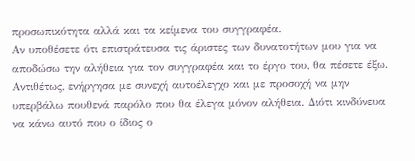προσωπικότητα αλλά και τα κείμενα του συγγραφέα.
Αν υποθέσετε ότι επιστράτευσα τις άριστες των δυνατοτήτων μου για να αποδώσω την αλήθεια για τον συγγραφέα και το έργο του, θα πέσετε έξω.
Αντιθέτως, ενήργησα με συνεχή αυτοέλεγχο και με προσοχή να μην υπερβάλω πουθενά παρόλο που θα έλεγα μόνον αλήθεια. Διότι κινδύνευα να κάνω αυτό που ο ίδιος ο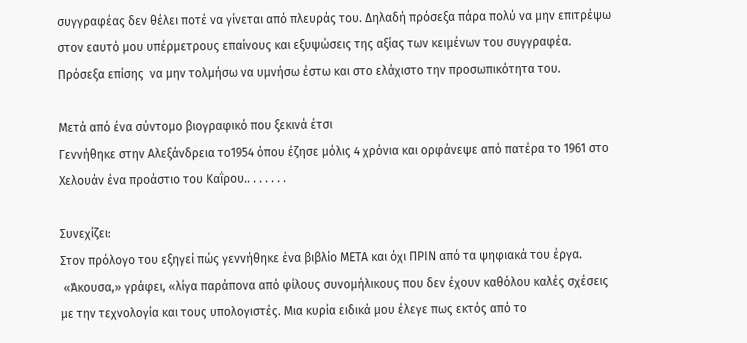συγγραφέας δεν θέλει ποτέ να γίνεται από πλευράς του. Δηλαδή πρόσεξα πάρα πολύ να μην επιτρέψω στον εαυτό μου υπέρμετρους επαίνους και εξυψώσεις της αξίας των κειμένων του συγγραφέα.
Πρόσεξα επίσης  να μην τολμήσω να υμνήσω έστω και στο ελάχιστο την προσωπικότητα του.

Μετά από ένα σύντομο βιογραφικό που ξεκινά έτσι
Γεννήθηκε στην Αλεξάνδρεια το1954 όπου έζησε μόλις 4 χρόνια και ορφάνεψε από πατέρα το 1961 στο Χελουάν ένα προάστιο του Καΐρου.. . . . . . .

Συνεχίζει:
Στον πρόλογο του εξηγεί πώς γεννήθηκε ένα βιβλίο ΜΕΤΑ και όχι ΠΡΙΝ από τα ψηφιακά του έργα.
 «Άκουσα,» γράφει, «λίγα παράπονα από φίλους συνομήλικους που δεν έχουν καθόλου καλές σχέσεις με την τεχνολογία και τους υπολογιστές. Μια κυρία ειδικά μου έλεγε πως εκτός από το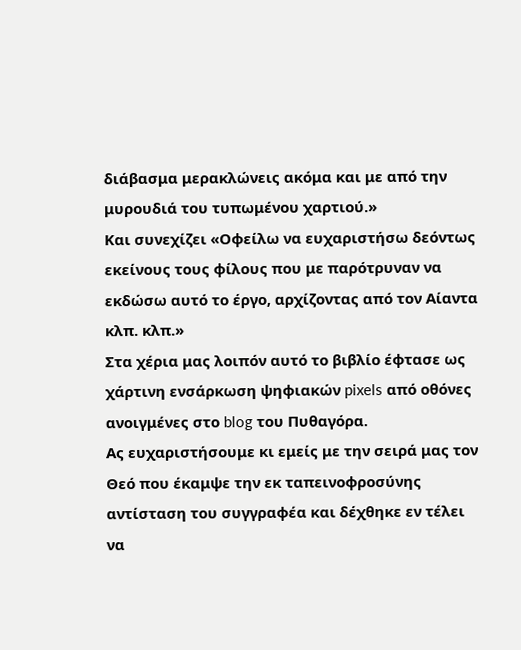διάβασμα μερακλώνεις ακόμα και με από την μυρουδιά του τυπωμένου χαρτιού.»
Και συνεχίζει «Οφείλω να ευχαριστήσω δεόντως εκείνους τους φίλους που με παρότρυναν να εκδώσω αυτό το έργο, αρχίζοντας από τον Αίαντα κλπ. κλπ.»
Στα χέρια μας λοιπόν αυτό το βιβλίο έφτασε ως χάρτινη ενσάρκωση ψηφιακών pixels από οθόνες ανοιγμένες στο blog του Πυθαγόρα.
Ας ευχαριστήσουμε κι εμείς με την σειρά μας τον Θεό που έκαμψε την εκ ταπεινοφροσύνης αντίσταση του συγγραφέα και δέχθηκε εν τέλει να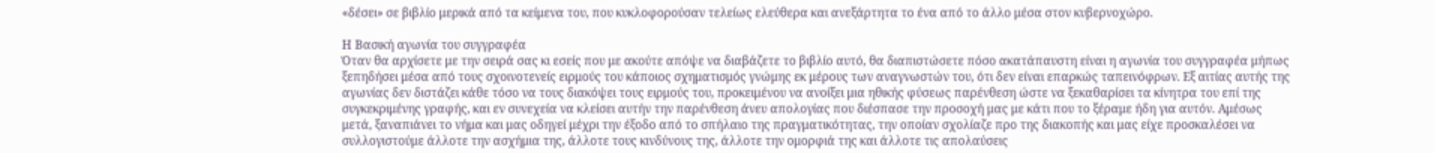«δέσει» σε βιβλίο μερικά από τα κείμενα του, που κυκλοφορούσαν τελείως ελεύθερα και ανεξάρτητα το ένα από το άλλο μέσα στον κυβερνοχώρο.

Η Βασική αγωνία του συγγραφέα
Όταν θα αρχίσετε με την σειρά σας κι εσείς που με ακούτε απόψε να διαβάζετε το βιβλίο αυτό, θα διαπιστώσετε πόσο ακατάπαυστη είναι η αγωνία του συγγραφέα μήπως ξεπηδήσει μέσα από τους σχοινοτενείς ειρμούς του κάποιος σχηματισμός γνώμης εκ μέρους των αναγνωστών του, ότι δεν είναι επαρκώς ταπεινόφρων. Εξ αιτίας αυτής της αγωνίας δεν διστάζει κάθε τόσο να τους διακόψει τους ειρμούς του, προκειμένου να ανοίξει μια ηθικής φύσεως παρένθεση ώστε να ξεκαθαρίσει τα κίνητρα του επί της συγκεκριμένης γραφής, και εν συνεχεία να κλείσει αυτήν την παρένθεση άνευ απολογίας που διέσπασε την προσοχή μας με κάτι που το ξέραμε ήδη για αυτόν. Αμέσως μετά, ξαναπιάνει το νήμα και μας οδηγεί μέχρι την έξοδο από το σπήλαιο της πραγματικότητας, την οποίαν σχολίαζε προ της διακοπής και μας είχε προσκαλέσει να συλλογιστούμε άλλοτε την ασχήμια της, άλλοτε τους κινδύνους της, άλλοτε την ομορφιά της και άλλοτε τις απολαύσεις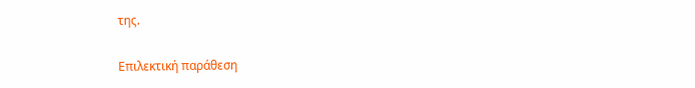της.

Επιλεκτική παράθεση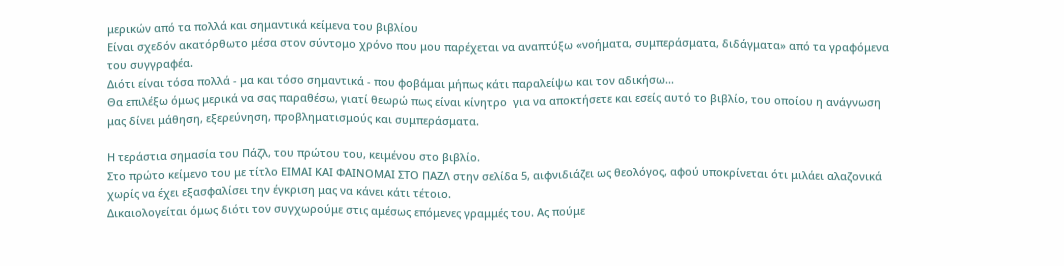μερικών από τα πολλά και σημαντικά κείμενα του βιβλίου
Είναι σχεδόν ακατόρθωτο μέσα στον σύντομο χρόνο που μου παρέχεται να αναπτύξω «νοήματα, συμπεράσματα, διδάγματα» από τα γραφόμενα του συγγραφέα.
Διότι είναι τόσα πολλά - μα και τόσο σημαντικά - που φοβάμαι μήπως κάτι παραλείψω και τον αδικήσω...
Θα επιλέξω όμως μερικά να σας παραθέσω, γιατί θεωρώ πως είναι κίνητρο  για να αποκτήσετε και εσείς αυτό το βιβλίο, του οποίου η ανάγνωση μας δίνει μάθηση, εξερεύνηση, προβληματισμούς και συμπεράσματα.

Η τεράστια σημασία του Πάζλ, του πρώτου του, κειμένου στο βιβλίο.
Στο πρώτο κείμενο του με τίτλο ΕΙΜΑΙ ΚΑΙ ΦΑΙΝΟΜΑΙ ΣΤΟ ΠΑΖΛ στην σελίδα 5, αιφνιδιάζει ως θεολόγος, αφού υποκρίνεται ότι μιλάει αλαζονικά χωρίς να έχει εξασφαλίσει την έγκριση μας να κάνει κάτι τέτοιο.
Δικαιολογείται όμως διότι τον συγχωρούμε στις αμέσως επόμενες γραμμές του. Ας πούμε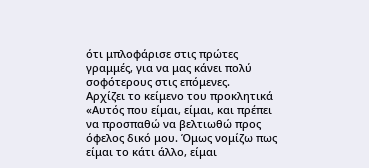ότι μπλοφάρισε στις πρώτες γραμμές, για να μας κάνει πολύ σοφότερους στις επόμενες.
Αρχίζει το κείμενο του προκλητικά
«Αυτός που είμαι, είμαι, και πρέπει να προσπαθώ να βελτιωθώ προς όφελος δικό μου. Όμως νομίζω πως είμαι το κάτι άλλο, είμαι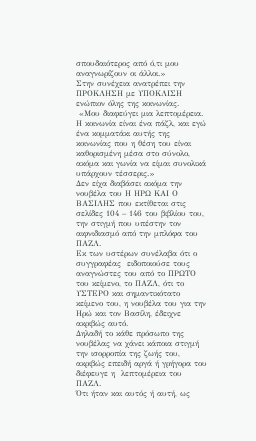σπουδαιότερος από ό,τι μου αναγνωρίζουν οι άλλοι.»
Στην συνέχεια ανατρέπει την ΠΡΟΚΛΗΣΗ με ΥΠΟΚΛΙΣΗ ενώπιον όλης της κοινωνίας.
 «Μου διαφεύγει μια λεπτομέρεια. Η κοινωνία είναι ένα πάζλ, και εγώ ένα κομματάκι αυτής της κοινωνίας που η θέση του είναι καθορισμένη μέσα στο σύνολο, ακόμα και γωνία να είμαι συνολικά υπάρχουν τέσσερις.»
Δεν είχα διαβάσει ακόμα την νουβέλα του Η ΗΡΩ ΚΑΙ Ο ΒΑΣΙΛΗΣ που εκτίθεται στις σελίδες 104 – 146 του βιβλίου του, την στιγμή που υπέστην τον αιφνιδιασμό από την μπλόφα του ΠΑΖΛ.
Εκ των υστέρων συνέλαβα ότι ο συγγραφέας  ειδοποιούσε τους αναγνώστες του από το ΠΡΩΤΟ του κείμενο, το ΠΑΖΛ, ότι το ΥΣΤΕΡΟ και σημαντικότατο κείμενο του, η νουβέλα του για την Ηρώ και τον Βασίλη, έδειχνε ακριβώς αυτό.
Δηλαδή το κάθε πρόσωπο της νουβέλας να χάνει κάποια στιγμή την ισορροπία της ζωής του, ακριβώς επειδή αργά ή γρήγορα του διέφευγε η  λεπτομέρεια του ΠΑΖΛ.
Ότι ήταν και αυτός ή αυτή, ως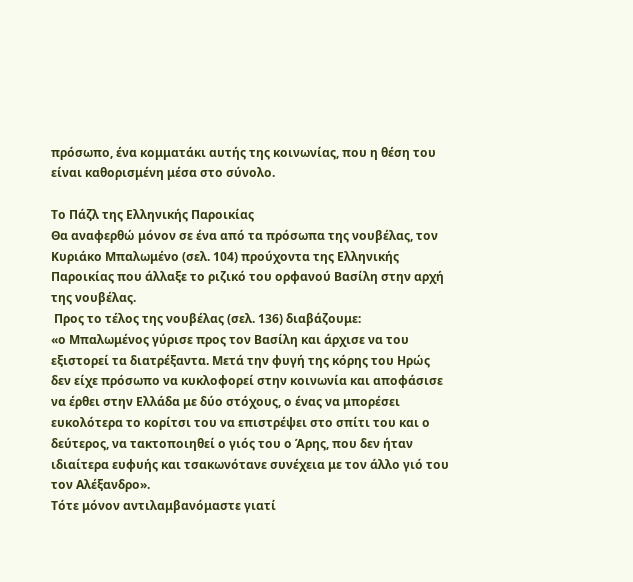πρόσωπο, ένα κομματάκι αυτής της κοινωνίας, που η θέση του είναι καθορισμένη μέσα στο σύνολο.

Το Πάζλ της Ελληνικής Παροικίας
Θα αναφερθώ μόνον σε ένα από τα πρόσωπα της νουβέλας, τον Κυριάκο Μπαλωμένο (σελ. 104) προύχοντα της Ελληνικής Παροικίας που άλλαξε το ριζικό του ορφανού Βασίλη στην αρχή της νουβέλας.
 Προς το τέλος της νουβέλας (σελ. 136) διαβάζουμε:
«ο Μπαλωμένος γύρισε προς τον Βασίλη και άρχισε να του εξιστορεί τα διατρέξαντα. Μετά την φυγή της κόρης του Ηρώς δεν είχε πρόσωπο να κυκλοφορεί στην κοινωνία και αποφάσισε να έρθει στην Ελλάδα με δύο στόχους, ο ένας να μπορέσει ευκολότερα το κορίτσι του να επιστρέψει στο σπίτι του και ο δεύτερος, να τακτοποιηθεί ο γιός του ο Άρης, που δεν ήταν ιδιαίτερα ευφυής και τσακωνότανε συνέχεια με τον άλλο γιό του τον Αλέξανδρο».
Τότε μόνον αντιλαμβανόμαστε γιατί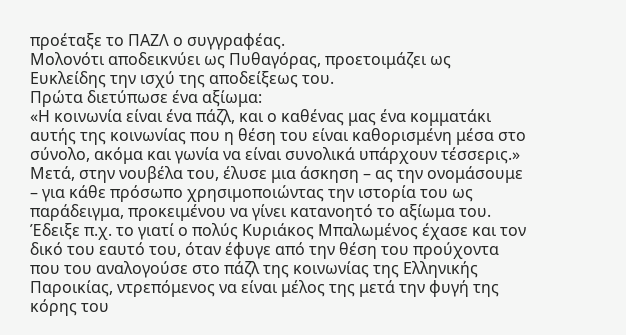προέταξε το ΠΑΖΛ ο συγγραφέας.
Μολονότι αποδεικνύει ως Πυθαγόρας, προετοιμάζει ως Ευκλείδης την ισχύ της αποδείξεως του.
Πρώτα διετύπωσε ένα αξίωμα:
«Η κοινωνία είναι ένα πάζλ, και ο καθένας μας ένα κομματάκι αυτής της κοινωνίας που η θέση του είναι καθορισμένη μέσα στο σύνολο, ακόμα και γωνία να είναι συνολικά υπάρχουν τέσσερις.»
Μετά, στην νουβέλα του, έλυσε μια άσκηση – ας την ονομάσουμε – για κάθε πρόσωπο χρησιμοποιώντας την ιστορία του ως παράδειγμα, προκειμένου να γίνει κατανοητό το αξίωμα του.
Έδειξε π.χ. το γιατί ο πολύς Κυριάκος Μπαλωμένος έχασε και τον δικό του εαυτό του, όταν έφυγε από την θέση του προύχοντα που του αναλογούσε στο πάζλ της κοινωνίας της Ελληνικής Παροικίας, ντρεπόμενος να είναι μέλος της μετά την φυγή της κόρης του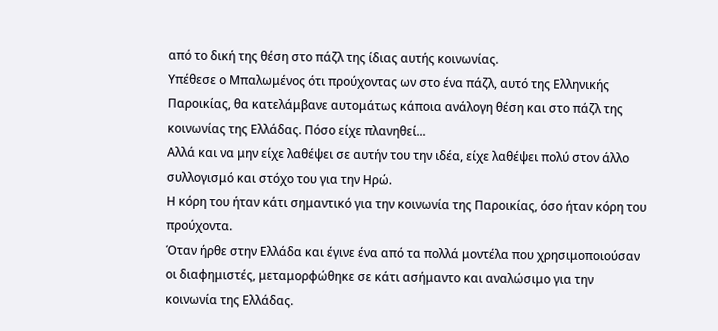από το δική της θέση στο πάζλ της ίδιας αυτής κοινωνίας.
Υπέθεσε ο Μπαλωμένος ότι προύχοντας ων στο ένα πάζλ, αυτό της Ελληνικής Παροικίας, θα κατελάμβανε αυτομάτως κάποια ανάλογη θέση και στο πάζλ της κοινωνίας της Ελλάδας. Πόσο είχε πλανηθεί...
Αλλά και να μην είχε λαθέψει σε αυτήν του την ιδέα, είχε λαθέψει πολύ στον άλλο συλλογισμό και στόχο του για την Ηρώ.
Η κόρη του ήταν κάτι σημαντικό για την κοινωνία της Παροικίας, όσο ήταν κόρη του προύχοντα.
Όταν ήρθε στην Ελλάδα και έγινε ένα από τα πολλά μοντέλα που χρησιμοποιούσαν οι διαφημιστές, μεταμορφώθηκε σε κάτι ασήμαντο και αναλώσιμο για την κοινωνία της Ελλάδας.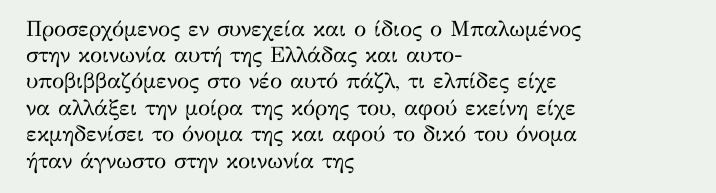Προσερχόμενος εν συνεχεία και ο ίδιος ο Μπαλωμένος στην κοινωνία αυτή της Ελλάδας και αυτο-υποβιββαζόμενος στο νέο αυτό πάζλ, τι ελπίδες είχε να αλλάξει την μοίρα της κόρης του, αφού εκείνη είχε εκμηδενίσει το όνομα της και αφού το δικό του όνομα ήταν άγνωστο στην κοινωνία της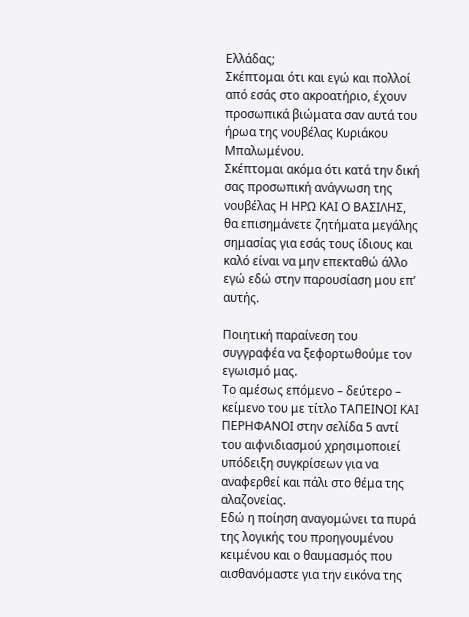Ελλάδας;
Σκέπτομαι ότι και εγώ και πολλοί από εσάς στο ακροατήριο, έχουν προσωπικά βιώματα σαν αυτά του ήρωα της νουβέλας Κυριάκου Μπαλωμένου.
Σκέπτομαι ακόμα ότι κατά την δική σας προσωπική ανάγνωση της νουβέλας Η ΗΡΩ ΚΑΙ Ο ΒΑΣΙΛΗΣ, θα επισημάνετε ζητήματα μεγάλης σημασίας για εσάς τους ίδιους και καλό είναι να μην επεκταθώ άλλο εγώ εδώ στην παρουσίαση μου επ’ αυτής.

Ποιητική παραίνεση του συγγραφέα να ξεφορτωθούμε τον εγωισμό μας.
Το αμέσως επόμενο – δεύτερο – κείμενο του με τίτλο ΤΑΠΕΙΝΟΙ ΚΑΙ ΠΕΡΗΦΑΝΟΙ στην σελίδα 5 αντί του αιφνιδιασμού χρησιμοποιεί υπόδειξη συγκρίσεων για να αναφερθεί και πάλι στο θέμα της αλαζονείας.
Εδώ η ποίηση αναγομώνει τα πυρά της λογικής του προηγουμένου κειμένου και ο θαυμασμός που αισθανόμαστε για την εικόνα της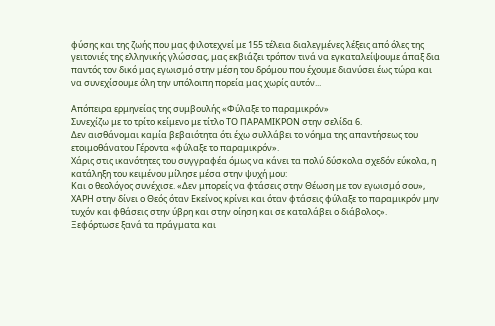φύσης και της ζωής που μας φιλοτεχνεί με 155 τέλεια διαλεγμένες λέξεις από όλες της γειτονιές της ελληνικής γλώσσας, μας εκβιάζει τρόπον τινά να εγκαταλείψουμε άπαξ δια παντός τον δικό μας εγωισμό στην μέση του δρόμου που έχουμε διανύσει έως τώρα και να συνεχίσουμε όλη την υπόλοιπη πορεία μας χωρίς αυτόν...

Απόπειρα ερμηνείας της συμβουλής «Φύλαξε το παραμικρόν»
Συνεχίζω με το τρίτο κείμενο με τίτλο ΤΟ ΠΑΡΑΜΙΚΡΟΝ στην σελίδα 6.
Δεν αισθάνομαι καμία βεβαιότητα ότι έχω συλλάβει το νόημα της απαντήσεως του ετοιμοθάνατου Γέροντα «φύλαξε το παραμικρόν».
Χάρις στις ικανότητες του συγγραφέα όμως να κάνει τα πολύ δύσκολα σχεδόν εύκολα, η κατάληξη του κειμένου μίλησε μέσα στην ψυχή μου:
Και ο θεολόγος συνέχισε. «Δεν μπορείς να φτάσεις στην Θέωση με τον εγωισμό σου», ΧΑΡΗ στην δίνει ο Θεός όταν Εκείνος κρίνει και όταν φτάσεις φύλαξε το παραμικρόν μην τυχόν και φθάσεις στην ύβρη και στην οίηση και σε καταλάβει ο διάβολος».
Ξεφόρτωσε ξανά τα πράγματα και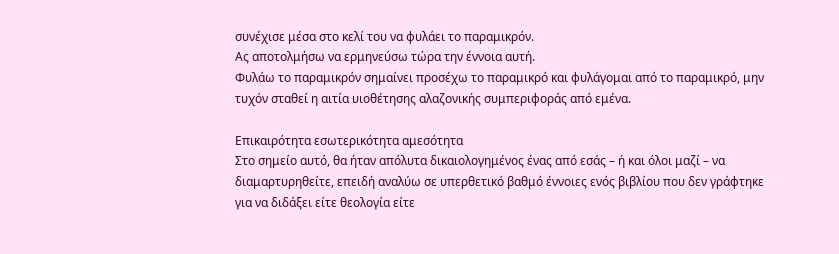συνέχισε μέσα στο κελί του να φυλάει το παραμικρόν.
Ας αποτολμήσω να ερμηνεύσω τώρα την έννοια αυτή.
Φυλάω το παραμικρόν σημαίνει προσέχω το παραμικρό και φυλάγομαι από το παραμικρό, μην τυχόν σταθεί η αιτία υιοθέτησης αλαζονικής συμπεριφοράς από εμένα.

Επικαιρότητα εσωτερικότητα αμεσότητα
Στο σημείο αυτό, θα ήταν απόλυτα δικαιολογημένος ένας από εσάς – ή και όλοι μαζί – να διαμαρτυρηθείτε, επειδή αναλύω σε υπερθετικό βαθμό έννοιες ενός βιβλίου που δεν γράφτηκε για να διδάξει είτε θεολογία είτε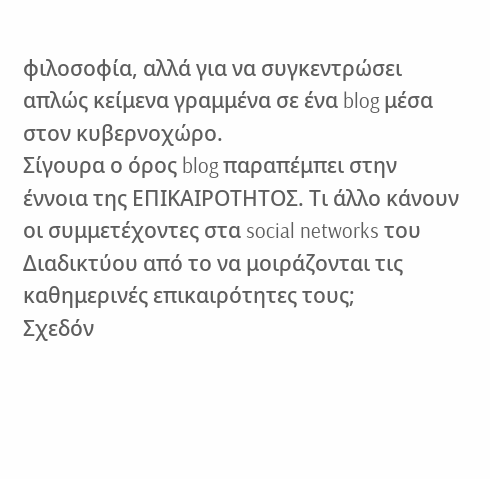φιλοσοφία, αλλά για να συγκεντρώσει απλώς κείμενα γραμμένα σε ένα blog μέσα στον κυβερνοχώρο.
Σίγουρα ο όρος blog παραπέμπει στην έννοια της ΕΠΙΚΑΙΡΟΤΗΤΟΣ. Τι άλλο κάνουν οι συμμετέχοντες στα social networks του Διαδικτύου από το να μοιράζονται τις καθημερινές επικαιρότητες τους;
Σχεδόν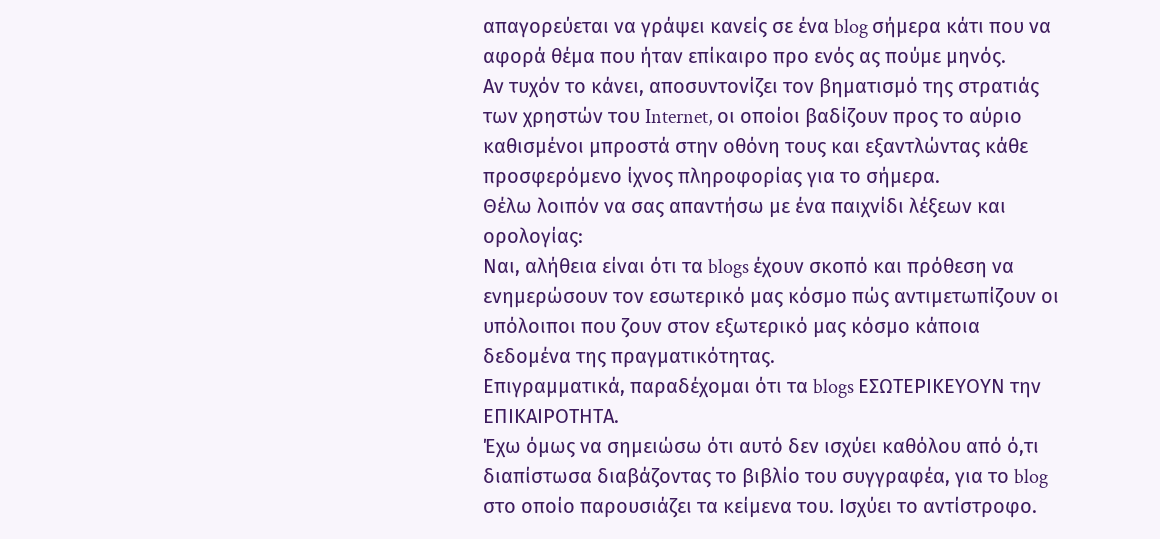απαγορεύεται να γράψει κανείς σε ένα blog σήμερα κάτι που να αφορά θέμα που ήταν επίκαιρο προ ενός ας πούμε μηνός.
Αν τυχόν το κάνει, αποσυντονίζει τον βηματισμό της στρατιάς των χρηστών του Internet, οι οποίοι βαδίζουν προς το αύριο καθισμένοι μπροστά στην οθόνη τους και εξαντλώντας κάθε προσφερόμενο ίχνος πληροφορίας για το σήμερα.
Θέλω λοιπόν να σας απαντήσω με ένα παιχνίδι λέξεων και ορολογίας:
Ναι, αλήθεια είναι ότι τα blogs έχουν σκοπό και πρόθεση να ενημερώσουν τον εσωτερικό μας κόσμο πώς αντιμετωπίζουν οι υπόλοιποι που ζουν στον εξωτερικό μας κόσμο κάποια δεδομένα της πραγματικότητας.
Επιγραμματικά, παραδέχομαι ότι τα blogs ΕΣΩΤΕΡΙΚΕΥΟΥΝ την ΕΠΙΚΑΙΡΟΤΗΤΑ.
Έχω όμως να σημειώσω ότι αυτό δεν ισχύει καθόλου από ό,τι διαπίστωσα διαβάζοντας το βιβλίο του συγγραφέα, για το blog στο οποίο παρουσιάζει τα κείμενα του. Ισχύει το αντίστροφο.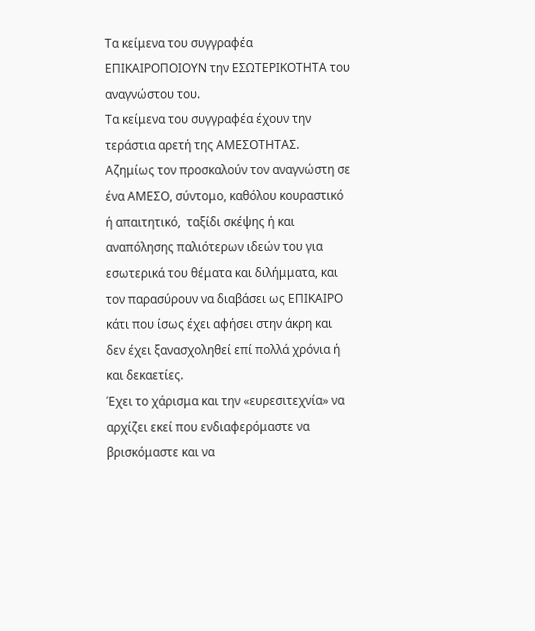Τα κείμενα του συγγραφέα ΕΠΙΚΑΙΡΟΠΟΙΟΥΝ την ΕΣΩΤΕΡΙΚΟΤΗΤΑ του αναγνώστου του.
Τα κείμενα του συγγραφέα έχουν την τεράστια αρετή της ΑΜΕΣΟΤΗΤΑΣ.
Αζημίως τον προσκαλούν τον αναγνώστη σε ένα ΑΜΕΣΟ, σύντομο, καθόλου κουραστικό ή απαιτητικό,  ταξίδι σκέψης ή και αναπόλησης παλιότερων ιδεών του για εσωτερικά του θέματα και διλήμματα, και τον παρασύρουν να διαβάσει ως ΕΠΙΚΑΙΡΟ κάτι που ίσως έχει αφήσει στην άκρη και δεν έχει ξανασχοληθεί επί πολλά χρόνια ή και δεκαετίες.
Έχει το χάρισμα και την «ευρεσιτεχνία» να αρχίζει εκεί που ενδιαφερόμαστε να βρισκόμαστε και να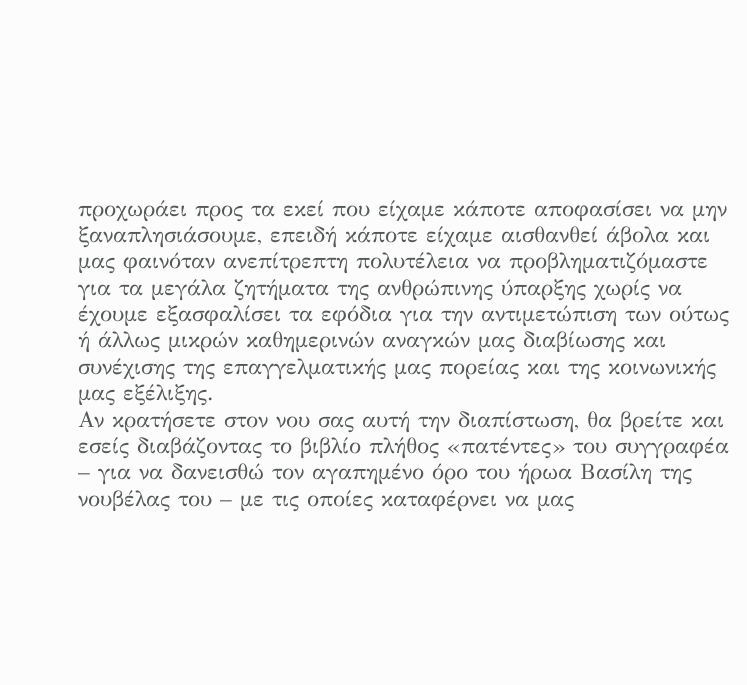προχωράει προς τα εκεί που είχαμε κάποτε αποφασίσει να μην ξαναπλησιάσουμε, επειδή κάποτε είχαμε αισθανθεί άβολα και μας φαινόταν ανεπίτρεπτη πολυτέλεια να προβληματιζόμαστε για τα μεγάλα ζητήματα της ανθρώπινης ύπαρξης χωρίς να έχουμε εξασφαλίσει τα εφόδια για την αντιμετώπιση των ούτως ή άλλως μικρών καθημερινών αναγκών μας διαβίωσης και συνέχισης της επαγγελματικής μας πορείας και της κοινωνικής μας εξέλιξης.
Αν κρατήσετε στον νου σας αυτή την διαπίστωση, θα βρείτε και εσείς διαβάζοντας το βιβλίο πλήθος «πατέντες» του συγγραφέα – για να δανεισθώ τον αγαπημένο όρο του ήρωα Βασίλη της νουβέλας του – με τις οποίες καταφέρνει να μας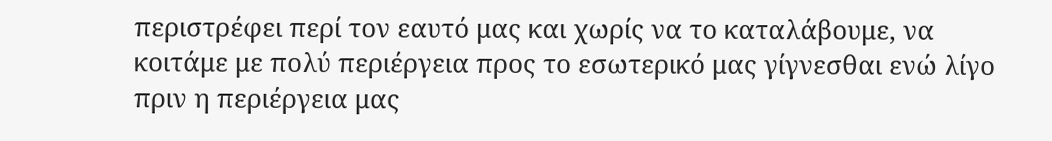περιστρέφει περί τον εαυτό μας και χωρίς να το καταλάβουμε, να κοιτάμε με πολύ περιέργεια προς το εσωτερικό μας γίγνεσθαι ενώ λίγο πριν η περιέργεια μας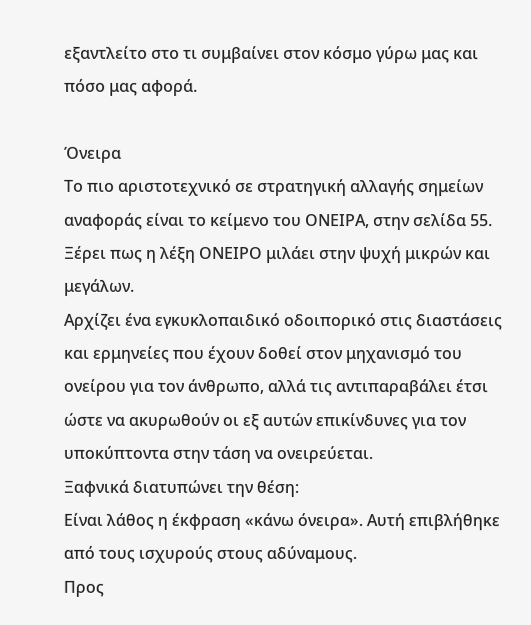εξαντλείτο στο τι συμβαίνει στον κόσμο γύρω μας και πόσο μας αφορά.

Όνειρα
Το πιο αριστοτεχνικό σε στρατηγική αλλαγής σημείων αναφοράς είναι το κείμενο του ΟΝΕΙΡΑ, στην σελίδα 55.
Ξέρει πως η λέξη ΟΝΕΙΡΟ μιλάει στην ψυχή μικρών και μεγάλων.
Αρχίζει ένα εγκυκλοπαιδικό οδοιπορικό στις διαστάσεις και ερμηνείες που έχουν δοθεί στον μηχανισμό του ονείρου για τον άνθρωπο, αλλά τις αντιπαραβάλει έτσι ώστε να ακυρωθούν οι εξ αυτών επικίνδυνες για τον υποκύπτοντα στην τάση να ονειρεύεται.
Ξαφνικά διατυπώνει την θέση:
Είναι λάθος η έκφραση «κάνω όνειρα». Αυτή επιβλήθηκε από τους ισχυρούς στους αδύναμους.
Προς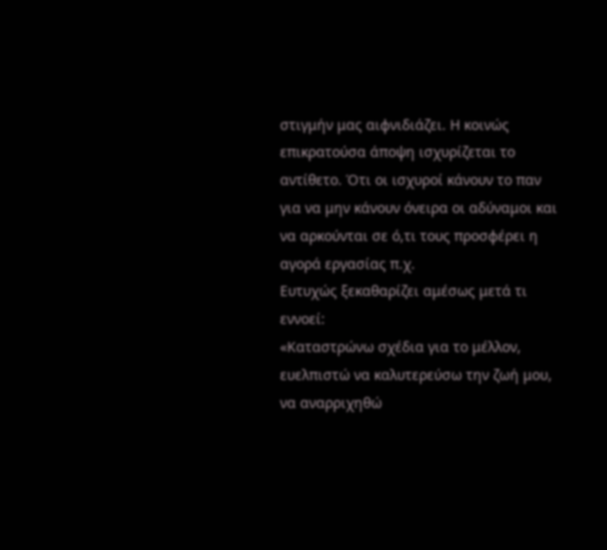στιγμήν μας αιφνιδιάζει. Η κοινώς επικρατούσα άποψη ισχυρίζεται το αντίθετο. Ότι οι ισχυροί κάνουν το παν για να μην κάνουν όνειρα οι αδύναμοι και να αρκούνται σε ό,τι τους προσφέρει η αγορά εργασίας π.χ.
Ευτυχώς ξεκαθαρίζει αμέσως μετά τι εννοεί:
«Καταστρώνω σχέδια για το μέλλον, ευελπιστώ να καλυτερεύσω την ζωή μου, να αναρριχηθώ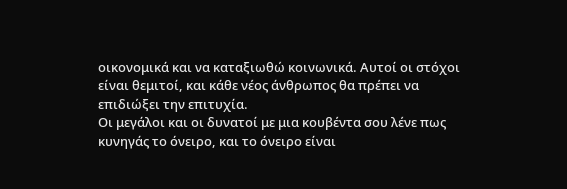οικονομικά και να καταξιωθώ κοινωνικά. Αυτοί οι στόχοι είναι θεμιτοί, και κάθε νέος άνθρωπος θα πρέπει να επιδιώξει την επιτυχία.
Οι μεγάλοι και οι δυνατοί με μια κουβέντα σου λένε πως κυνηγάς το όνειρο, και το όνειρο είναι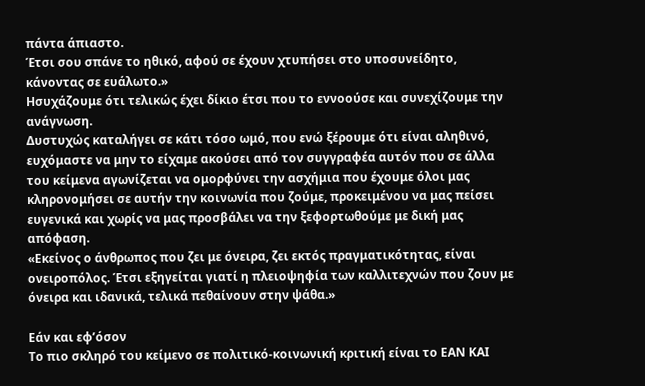πάντα άπιαστο.
Έτσι σου σπάνε το ηθικό, αφού σε έχουν χτυπήσει στο υποσυνείδητο, κάνοντας σε ευάλωτο.»
Ησυχάζουμε ότι τελικώς έχει δίκιο έτσι που το εννοούσε και συνεχίζουμε την ανάγνωση.
Δυστυχώς καταλήγει σε κάτι τόσο ωμό, που ενώ ξέρουμε ότι είναι αληθινό, ευχόμαστε να μην το είχαμε ακούσει από τον συγγραφέα αυτόν που σε άλλα του κείμενα αγωνίζεται να ομορφύνει την ασχήμια που έχουμε όλοι μας κληρονομήσει σε αυτήν την κοινωνία που ζούμε, προκειμένου να μας πείσει ευγενικά και χωρίς να μας προσβάλει να την ξεφορτωθούμε με δική μας απόφαση.
«Εκείνος ο άνθρωπος που ζει με όνειρα, ζει εκτός πραγματικότητας, είναι ονειροπόλος. Έτσι εξηγείται γιατί η πλειοψηφία των καλλιτεχνών που ζουν με όνειρα και ιδανικά, τελικά πεθαίνουν στην ψάθα.»

Εάν και εφ’όσον
Το πιο σκληρό του κείμενο σε πολιτικό-κοινωνική κριτική είναι το ΕΑΝ ΚΑΙ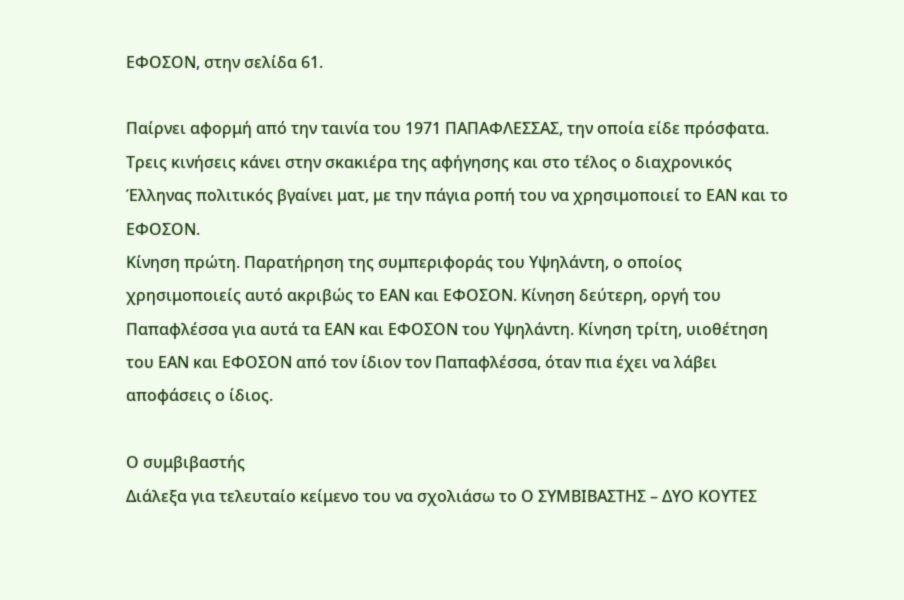ΕΦΟΣΟΝ, στην σελίδα 61.

Παίρνει αφορμή από την ταινία του 1971 ΠΑΠΑΦΛΕΣΣΑΣ, την οποία είδε πρόσφατα.
Τρεις κινήσεις κάνει στην σκακιέρα της αφήγησης και στο τέλος ο διαχρονικός Έλληνας πολιτικός βγαίνει ματ, με την πάγια ροπή του να χρησιμοποιεί το ΕΑΝ και το ΕΦΟΣΟΝ.
Κίνηση πρώτη. Παρατήρηση της συμπεριφοράς του Υψηλάντη, ο οποίος χρησιμοποιείς αυτό ακριβώς το ΕΑΝ και ΕΦΟΣΟΝ. Κίνηση δεύτερη, οργή του Παπαφλέσσα για αυτά τα ΕΑΝ και ΕΦΟΣΟΝ του Υψηλάντη. Κίνηση τρίτη, υιοθέτηση του ΕΑΝ και ΕΦΟΣΟΝ από τον ίδιον τον Παπαφλέσσα, όταν πια έχει να λάβει αποφάσεις ο ίδιος.

Ο συμβιβαστής
Διάλεξα για τελευταίο κείμενο του να σχολιάσω το Ο ΣΥΜΒΙΒΑΣΤΗΣ – ΔΥΟ ΚΟΥΤΕΣ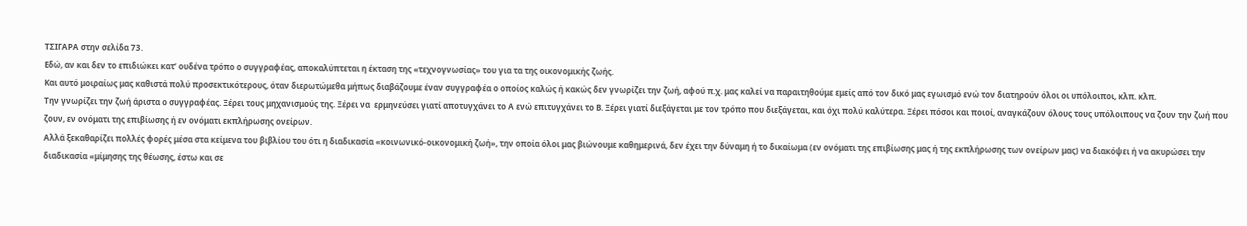ΤΣΙΓΑΡΑ στην σελίδα 73.
Εδώ, αν και δεν το επιδιώκει κατ’ ουδένα τρόπο ο συγγραφέας, αποκαλύπτεται η έκταση της «τεχνογνωσίας» του για τα της οικονομικής ζωής.
Και αυτό μοιραίως μας καθιστά πολύ προσεκτικότερους, όταν διερωτώμεθα μήπως διαβάζουμε έναν συγγραφέα ο οποίος καλώς ή κακώς δεν γνωρίζει την ζωή, αφού π.χ. μας καλεί να παραιτηθούμε εμείς από τον δικό μας εγωισμό ενώ τον διατηρούν όλοι οι υπόλοιποι, κλπ. κλπ.
Την γνωρίζει την ζωή άριστα ο συγγραφέας. Ξέρει τους μηχανισμούς της. Ξέρει να  ερμηνεύσει γιατί αποτυγχάνει το Α ενώ επιτυγχάνει το Β. Ξέρει γιατί διεξάγεται με τον τρόπο που διεξάγεται, και όχι πολύ καλύτερα. Ξέρει πόσοι και ποιοί, αναγκάζουν όλους τους υπόλοιπους να ζουν την ζωή που ζουν, εν ονόματι της επιβίωσης ή εν ονόματι εκπλήρωσης ονείρων.
Αλλά ξεκαθαρίζει πολλές φορές μέσα στα κείμενα του βιβλίου του ότι η διαδικασία «κοινωνικό-οικονομική ζωή», την οποία όλοι μας βιώνουμε καθημερινά, δεν έχει την δύναμη ή το δικαίωμα (εν ονόματι της επιβίωσης μας ή της εκπλήρωσης των ονείρων μας) να διακόψει ή να ακυρώσει την διαδικασία «μίμησης της θέωσης, έστω και σε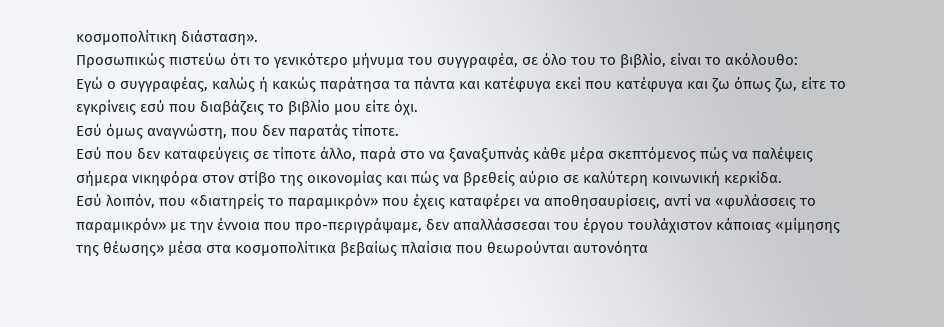κοσμοπολίτικη διάσταση».
Προσωπικώς πιστεύω ότι το γενικότερο μήνυμα του συγγραφέα, σε όλο του το βιβλίο, είναι το ακόλουθο:
Εγώ ο συγγραφέας, καλώς ή κακώς παράτησα τα πάντα και κατέφυγα εκεί που κατέφυγα και ζω όπως ζω, είτε το εγκρίνεις εσύ που διαβάζεις το βιβλίο μου είτε όχι.
Εσύ όμως αναγνώστη, που δεν παρατάς τίποτε.
Εσύ που δεν καταφεύγεις σε τίποτε άλλο, παρά στο να ξαναξυπνάς κάθε μέρα σκεπτόμενος πώς να παλέψεις σήμερα νικηφόρα στον στίβο της οικονομίας και πώς να βρεθείς αύριο σε καλύτερη κοινωνική κερκίδα.
Εσύ λοιπόν, που «διατηρείς το παραμικρόν» που έχεις καταφέρει να αποθησαυρίσεις, αντί να «φυλάσσεις το παραμικρόν» με την έννοια που προ-περιγράψαμε, δεν απαλλάσσεσαι του έργου τουλάχιστον κάποιας «μίμησης της θέωσης» μέσα στα κοσμοπολίτικα βεβαίως πλαίσια που θεωρούνται αυτονόητα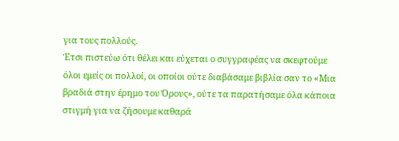για τους πολλούς.
Έτσι πιστεύω ότι θέλει και εύχεται ο συγγραφέας να σκεφτούμε  όλοι εμείς οι πολλοί, οι οποίοι ούτε διαβάσαμε βιβλία σαν το «Μια βραδιά στην έρημο του Όρους», ούτε τα παρατήσαμε όλα κάποια στιγμή για να ζήσουμε καθαρά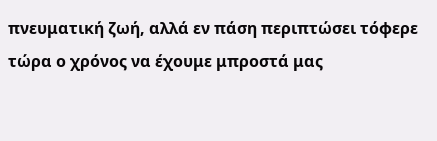πνευματική ζωή, αλλά εν πάση περιπτώσει τόφερε τώρα ο χρόνος να έχουμε μπροστά μας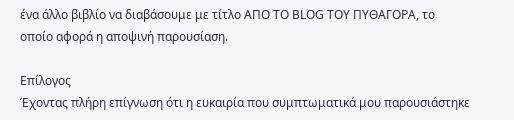ένα άλλο βιβλίο να διαβάσουμε με τίτλο ΑΠΟ ΤΟ BLOG ΤΟΥ ΠΥΘΑΓΟΡΑ, το οποίο αφορά η αποψινή παρουσίαση.

Επίλογος
Έχοντας πλήρη επίγνωση ότι η ευκαιρία που συμπτωματικά μου παρουσιάστηκε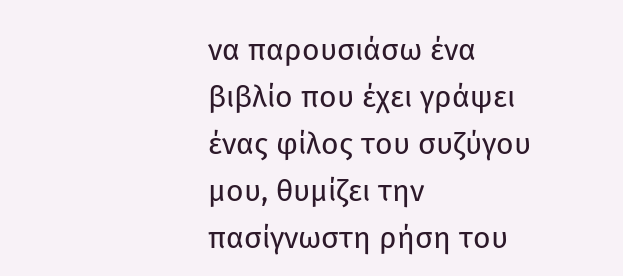να παρουσιάσω ένα βιβλίο που έχει γράψει ένας φίλος του συζύγου μου, θυμίζει την πασίγνωστη ρήση του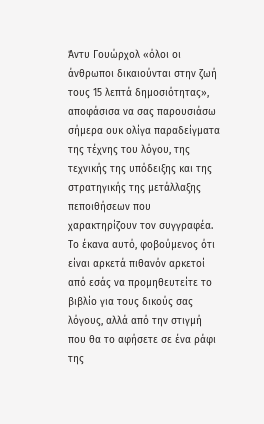Άντυ Γουώρχολ «όλοι οι άνθρωποι δικαιούνται στην ζωή τους 15 λεπτά δημοσιότητας», αποφάσισα να σας παρουσιάσω σήμερα ουκ ολίγα παραδείγματα της τέχνης του λόγου, της τεχνικής της υπόδειξης και της στρατηγικής της μετάλλαξης πεποιθήσεων που χαρακτηρίζουν τον συγγραφέα.
Το έκανα αυτό, φοβούμενος ότι είναι αρκετά πιθανόν αρκετοί από εσάς να προμηθευτείτε το βιβλίο για τους δικούς σας λόγους, αλλά από την στιγμή που θα το αφήσετε σε ένα ράφι της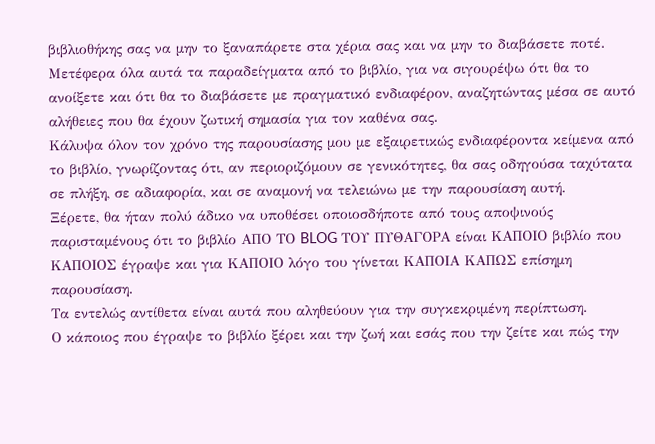βιβλιοθήκης σας να μην το ξαναπάρετε στα χέρια σας και να μην το διαβάσετε ποτέ.
Μετέφερα όλα αυτά τα παραδείγματα από το βιβλίο, για να σιγουρέψω ότι θα το ανοίξετε και ότι θα το διαβάσετε με πραγματικό ενδιαφέρον, αναζητώντας μέσα σε αυτό αλήθειες που θα έχουν ζωτική σημασία για τον καθένα σας.
Κάλυψα όλον τον χρόνο της παρουσίασης μου με εξαιρετικώς ενδιαφέροντα κείμενα από το βιβλίο, γνωρίζοντας ότι, αν περιοριζόμουν σε γενικότητες, θα σας οδηγούσα ταχύτατα σε πλήξη, σε αδιαφορία, και σε αναμονή να τελειώνω με την παρουσίαση αυτή.
Ξέρετε, θα ήταν πολύ άδικο να υποθέσει οποιοσδήποτε από τους αποψινούς παρισταμένους ότι το βιβλίο ΑΠΟ ΤΟ BLOG ΤΟΥ ΠΥΘΑΓΟΡΑ είναι ΚΑΠΟΙΟ βιβλίο που ΚΑΠΟΙΟΣ έγραψε και για ΚΑΠΟΙΟ λόγο του γίνεται ΚΑΠΟΙΑ ΚΑΠΩΣ επίσημη παρουσίαση.
Τα εντελώς αντίθετα είναι αυτά που αληθεύουν για την συγκεκριμένη περίπτωση.
Ο κάποιος που έγραψε το βιβλίο ξέρει και την ζωή και εσάς που την ζείτε και πώς την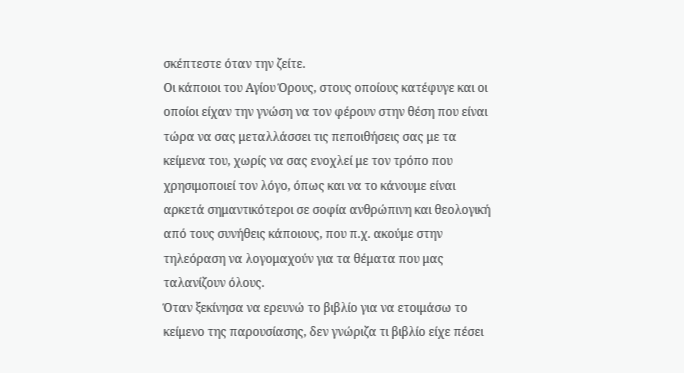σκέπτεστε όταν την ζείτε.
Οι κάποιοι του Αγίου Όρους, στους οποίους κατέφυγε και οι οποίοι είχαν την γνώση να τον φέρουν στην θέση που είναι τώρα να σας μεταλλάσσει τις πεποιθήσεις σας με τα κείμενα του, χωρίς να σας ενοχλεί με τον τρόπο που χρησιμοποιεί τον λόγο, όπως και να το κάνουμε είναι αρκετά σημαντικότεροι σε σοφία ανθρώπινη και θεολογική από τους συνήθεις κάποιους, που π.χ. ακούμε στην τηλεόραση να λογομαχούν για τα θέματα που μας ταλανίζουν όλους.
Όταν ξεκίνησα να ερευνώ το βιβλίο για να ετοιμάσω το κείμενο της παρουσίασης, δεν γνώριζα τι βιβλίο είχε πέσει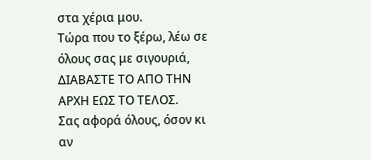στα χέρια μου.
Τώρα που το ξέρω, λέω σε όλους σας με σιγουριά, ΔΙΑΒΑΣΤΕ ΤΟ ΑΠΟ ΤΗΝ ΑΡΧΗ ΕΩΣ ΤΟ ΤΕΛΟΣ.
Σας αφορά όλους, όσον κι αν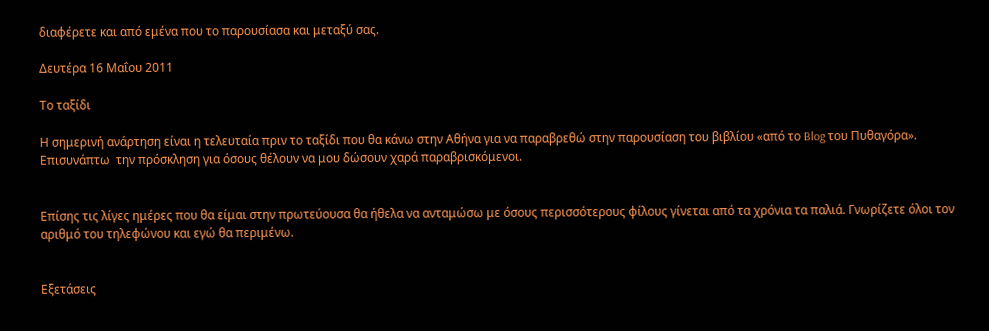διαφέρετε και από εμένα που το παρουσίασα και μεταξύ σας.

Δευτέρα 16 Μαΐου 2011

Το ταξίδι

Η σημερινή ανάρτηση είναι η τελευταία πριν το ταξίδι που θα κάνω στην Αθήνα για να παραβρεθώ στην παρουσίαση του βιβλίου «από το Blog του Πυθαγόρα». Επισυνάπτω  την πρόσκληση για όσους θέλουν να μου δώσουν χαρά παραβρισκόμενοι.


Επίσης τις λίγες ημέρες που θα είμαι στην πρωτεύουσα θα ήθελα να ανταμώσω με όσους περισσότερους φίλους γίνεται από τα χρόνια τα παλιά. Γνωρίζετε όλοι τον αριθμό του τηλεφώνου και εγώ θα περιμένω.


Εξετάσεις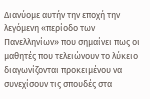Διανύομε αυτήν την εποχή την λεγόμενη «περίοδο των Πανελληνίων» που σημαίνει πως οι μαθητές που τελειώνουν το λύκειο διαγωνίζονται προκειμένου να συνεχίσουν τις σπουδές στα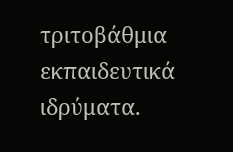τριτοβάθμια εκπαιδευτικά ιδρύματα.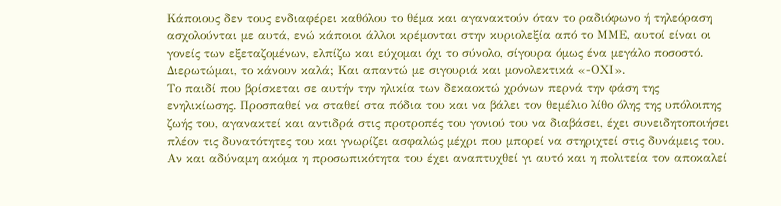Κάποιους δεν τους ενδιαφέρει καθόλου το θέμα και αγανακτούν όταν το ραδιόφωνο ή τηλεόραση ασχολούνται με αυτά, ενώ κάποιοι άλλοι κρέμονται στην κυριολεξία από το ΜΜΕ, αυτοί είναι οι γονείς των εξεταζομένων, ελπίζω και εύχομαι όχι το σύνολο, σίγουρα όμως ένα μεγάλο ποσοστό. Διερωτώμαι, το κάνουν καλά; Και απαντώ με σιγουριά και μονολεκτικά «-ΟΧΙ».
Το παιδί που βρίσκεται σε αυτήν την ηλικία των δεκαοκτώ χρόνων περνά την φάση της ενηλικίωσης. Προσπαθεί να σταθεί στα πόδια του και να βάλει τον θεμέλιο λίθο όλης της υπόλοιπης ζωής του, αγανακτεί και αντιδρά στις προτροπές του γονιού του να διαβάσει, έχει συνειδητοποιήσει πλέον τις δυνατότητες του και γνωρίζει ασφαλώς μέχρι που μπορεί να στηριχτεί στις δυνάμεις του. Αν και αδύναμη ακόμα η προσωπικότητα του έχει αναπτυχθεί γι αυτό και η πολιτεία τον αποκαλεί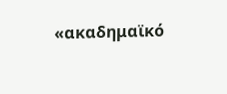«ακαδημαϊκό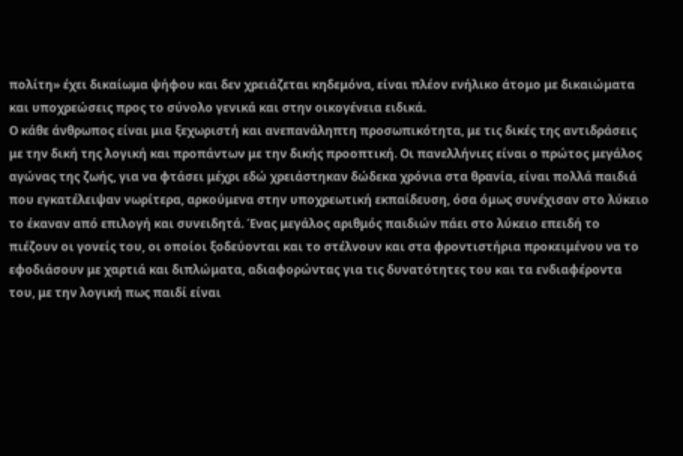πολίτη» έχει δικαίωμα ψήφου και δεν χρειάζεται κηδεμόνα, είναι πλέον ενήλικο άτομο με δικαιώματα και υποχρεώσεις προς το σύνολο γενικά και στην οικογένεια ειδικά.
Ο κάθε άνθρωπος είναι μια ξεχωριστή και ανεπανάληπτη προσωπικότητα, με τις δικές της αντιδράσεις με την δική της λογική και προπάντων με την δικής προοπτική. Οι πανελλήνιες είναι ο πρώτος μεγάλος αγώνας της ζωής, για να φτάσει μέχρι εδώ χρειάστηκαν δώδεκα χρόνια στα θρανία, είναι πολλά παιδιά που εγκατέλειψαν νωρίτερα, αρκούμενα στην υποχρεωτική εκπαίδευση, όσα όμως συνέχισαν στο λύκειο το έκαναν από επιλογή και συνειδητά. Ένας μεγάλος αριθμός παιδιών πάει στο λύκειο επειδή το πιέζουν οι γονείς του, οι οποίοι ξοδεύονται και το στέλνουν και στα φροντιστήρια προκειμένου να το εφοδιάσουν με χαρτιά και διπλώματα, αδιαφορώντας για τις δυνατότητες του και τα ενδιαφέροντα του, με την λογική πως παιδί είναι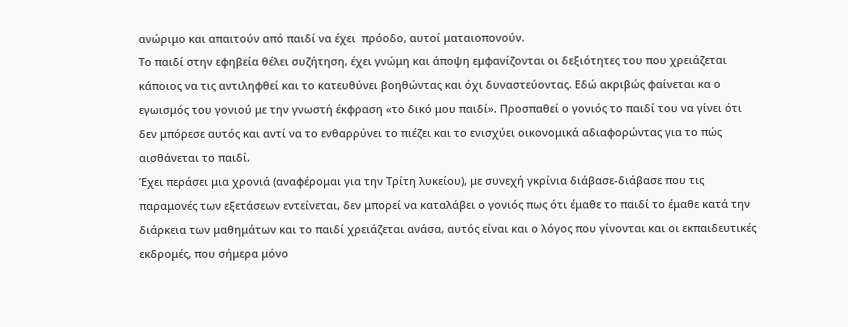ανώριμο και απαιτούν από παιδί να έχει  πρόοδο, αυτοί ματαιοπονούν.
Το παιδί στην εφηβεία θέλει συζήτηση, έχει γνώμη και άποψη εμφανίζονται οι δεξιότητες του που χρειάζεται κάποιος να τις αντιληφθεί και το κατευθύνει βοηθώντας και όχι δυναστεύοντας. Εδώ ακριβώς φαίνεται κα ο εγωισμός του γονιού με την γνωστή έκφραση «το δικό μου παιδί». Προσπαθεί ο γονιός το παιδί του να γίνει ότι δεν μπόρεσε αυτός και αντί να το ενθαρρύνει το πιέζει και το ενισχύει οικονομικά αδιαφορώντας για το πώς αισθάνεται το παιδί.
Έχει περάσει μια χρονιά (αναφέρομαι για την Τρίτη λυκείου), με συνεχή γκρίνια διάβασε-διάβασε που τις παραμονές των εξετάσεων εντείνεται, δεν μπορεί να καταλάβει ο γονιός πως ότι έμαθε το παιδί το έμαθε κατά την διάρκεια των μαθημάτων και το παιδί χρειάζεται ανάσα, αυτός είναι και ο λόγος που γίνονται και οι εκπαιδευτικές εκδρομές, που σήμερα μόνο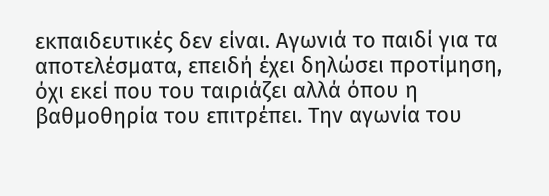εκπαιδευτικές δεν είναι. Αγωνιά το παιδί για τα αποτελέσματα, επειδή έχει δηλώσει προτίμηση, όχι εκεί που του ταιριάζει αλλά όπου η βαθμοθηρία του επιτρέπει. Την αγωνία του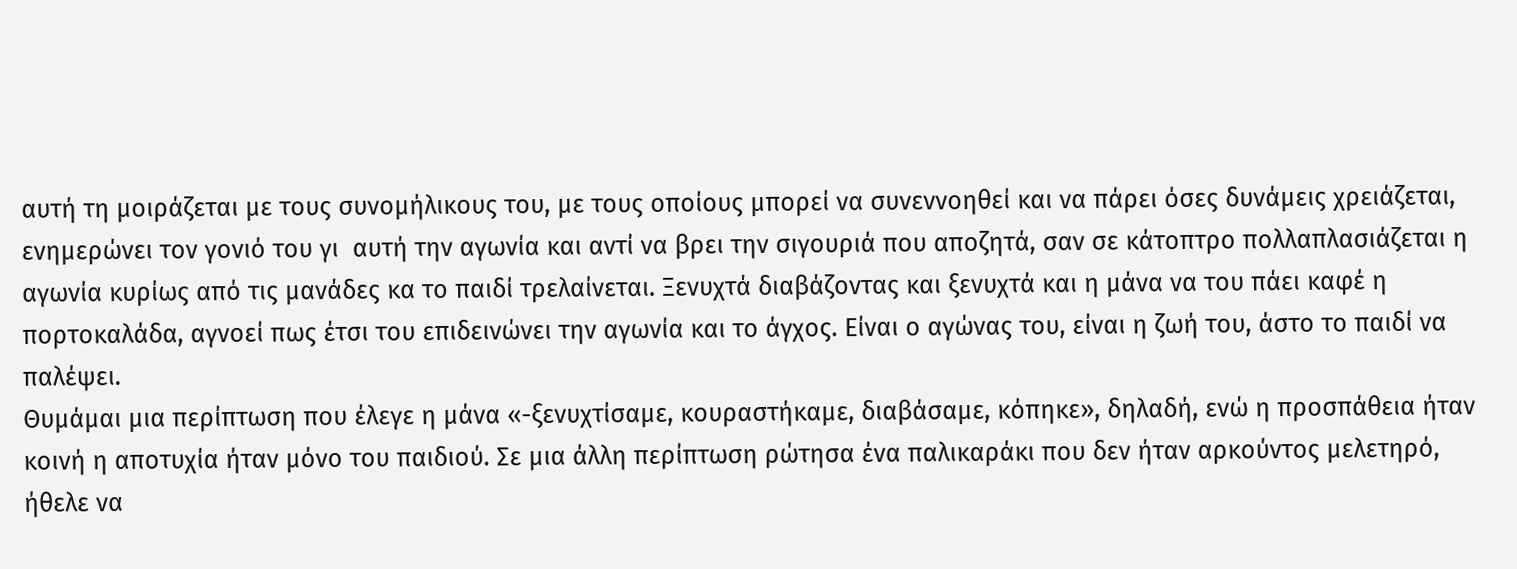αυτή τη μοιράζεται με τους συνομήλικους του, με τους οποίους μπορεί να συνεννοηθεί και να πάρει όσες δυνάμεις χρειάζεται, ενημερώνει τον γονιό του γι  αυτή την αγωνία και αντί να βρει την σιγουριά που αποζητά, σαν σε κάτοπτρο πολλαπλασιάζεται η αγωνία κυρίως από τις μανάδες κα το παιδί τρελαίνεται. Ξενυχτά διαβάζοντας και ξενυχτά και η μάνα να του πάει καφέ η πορτοκαλάδα, αγνοεί πως έτσι του επιδεινώνει την αγωνία και το άγχος. Είναι ο αγώνας του, είναι η ζωή του, άστο το παιδί να παλέψει.
Θυμάμαι μια περίπτωση που έλεγε η μάνα «-ξενυχτίσαμε, κουραστήκαμε, διαβάσαμε, κόπηκε», δηλαδή, ενώ η προσπάθεια ήταν κοινή η αποτυχία ήταν μόνο του παιδιού. Σε μια άλλη περίπτωση ρώτησα ένα παλικαράκι που δεν ήταν αρκούντος μελετηρό, ήθελε να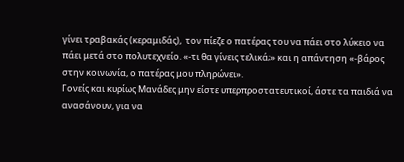γίνει τραβακάς (κεραμιδάς),  τον πίεζε ο πατέρας του να πάει στο λύκειο να πάει μετά στο πολυτεχνείο. «-τι θα γίνεις τελικά;» και η απάντηση «-βάρος στην κοινωνία, ο πατέρας μου πληρώνει».
Γονείς και κυρίως Μανάδες μην είστε υπερπροστατευτικοί, άστε τα παιδιά να ανασάνουν, για να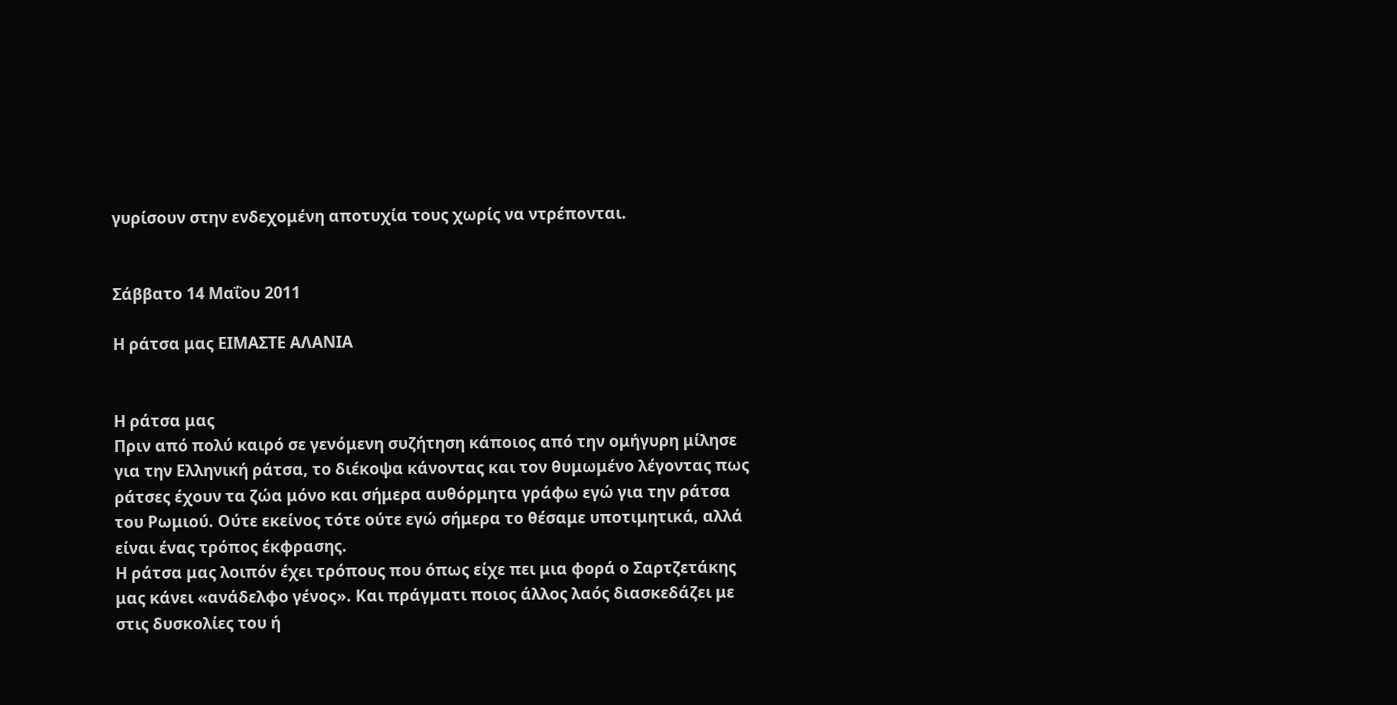γυρίσουν στην ενδεχομένη αποτυχία τους χωρίς να ντρέπονται.


Σάββατο 14 Μαΐου 2011

Η ράτσα μας ΕΙΜΑΣΤΕ ΑΛΑΝΙΑ


Η ράτσα μας
Πριν από πολύ καιρό σε γενόμενη συζήτηση κάποιος από την ομήγυρη μίλησε για την Ελληνική ράτσα, το διέκοψα κάνοντας και τον θυμωμένο λέγοντας πως ράτσες έχουν τα ζώα μόνο και σήμερα αυθόρμητα γράφω εγώ για την ράτσα του Ρωμιού. Ούτε εκείνος τότε ούτε εγώ σήμερα το θέσαμε υποτιμητικά, αλλά είναι ένας τρόπος έκφρασης.
Η ράτσα μας λοιπόν έχει τρόπους που όπως είχε πει μια φορά ο Σαρτζετάκης μας κάνει «ανάδελφο γένος». Και πράγματι ποιος άλλος λαός διασκεδάζει με στις δυσκολίες του ή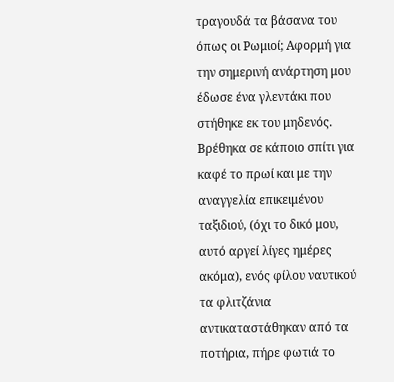τραγουδά τα βάσανα του όπως οι Ρωμιοί; Αφορμή για την σημερινή ανάρτηση μου έδωσε ένα γλεντάκι που στήθηκε εκ του μηδενός. Βρέθηκα σε κάποιο σπίτι για καφέ το πρωί και με την αναγγελία επικειμένου ταξιδιού, (όχι το δικό μου, αυτό αργεί λίγες ημέρες ακόμα), ενός φίλου ναυτικού τα φλιτζάνια αντικαταστάθηκαν από τα ποτήρια, πήρε φωτιά το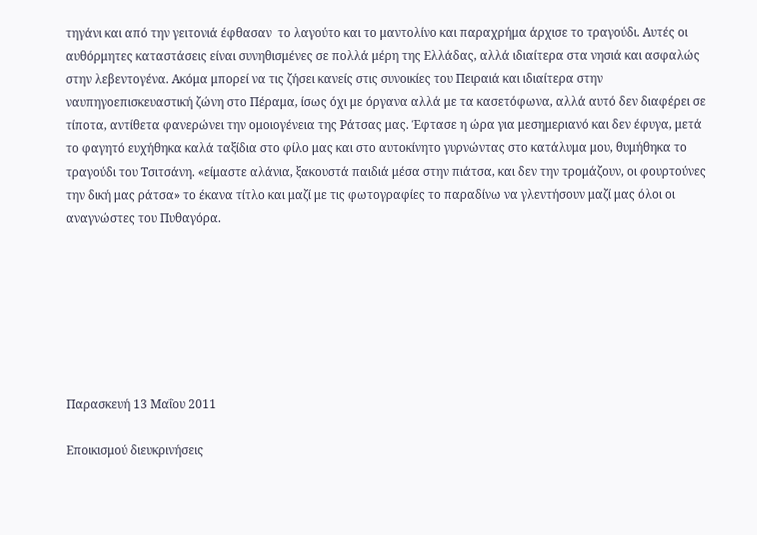τηγάνι και από την γειτονιά έφθασαν  το λαγούτο και το μαντολίνο και παραχρήμα άρχισε το τραγούδι. Αυτές οι αυθόρμητες καταστάσεις είναι συνηθισμένες σε πολλά μέρη της Ελλάδας, αλλά ιδιαίτερα στα νησιά και ασφαλώς στην λεβεντογένα. Ακόμα μπορεί να τις ζήσει κανείς στις συνοικίες του Πειραιά και ιδιαίτερα στην ναυπηγοεπισκευαστική ζώνη στο Πέραμα, ίσως όχι με όργανα αλλά με τα κασετόφωνα, αλλά αυτό δεν διαφέρει σε τίποτα, αντίθετα φανερώνει την ομοιογένεια της Ράτσας μας. Έφτασε η ώρα για μεσημεριανό και δεν έφυγα, μετά το φαγητό ευχήθηκα καλά ταξίδια στο φίλο μας και στο αυτοκίνητο γυρνώντας στο κατάλυμα μου, θυμήθηκα το τραγούδι του Τσιτσάνη. «είμαστε αλάνια, ξακουστά παιδιά μέσα στην πιάτσα, και δεν την τρομάζουν, οι φουρτούνες την δική μας ράτσα» το έκανα τίτλο και μαζί με τις φωτογραφίες το παραδίνω να γλεντήσουν μαζί μας όλοι οι αναγνώστες του Πυθαγόρα.







Παρασκευή 13 Μαΐου 2011

Εποικισμού διευκρινήσεις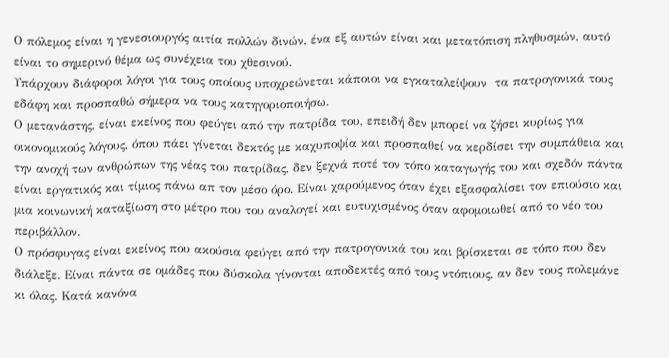Ο πόλεμος είναι η γενεσιουργός αιτία πολλών δινών, ένα εξ αυτών είναι και μετατόπιση πληθυσμών, αυτό είναι το σημερινό θέμα ως συνέχεια του χθεσινού.
Υπάρχουν διάφοροι λόγοι για τους οποίους υποχρεώνεται κάποιοι να εγκαταλείψουν  τα πατρογονικά τους εδάφη και προσπαθώ σήμερα να τους κατηγοριοποιήσω.
Ο μετανάστης, είναι εκείνος που φεύγει από την πατρίδα του, επειδή δεν μπορεί να ζήσει κυρίως για οικονομικούς λόγους, όπου πάει γίνεται δεκτός με καχυποψία και προσπαθεί να κερδίσει την συμπάθεια και την ανοχή των ανθρώπων της νέας του πατρίδας, δεν ξεχνά ποτέ τον τόπο καταγωγής του και σχεδόν πάντα είναι εργατικός και τίμιος πάνω απ τον μέσο όρο. Είναι χαρούμενος όταν έχει εξασφαλίσει τον επιούσιο και μια κοινωνική καταξίωση στο μέτρο που του αναλογεί και ευτυχισμένος όταν αφομοιωθεί από το νέο του περιβάλλον.
Ο πρόσφυγας είναι εκείνος που ακούσια φεύγει από την πατρογονικά του και βρίσκεται σε τόπο που δεν διάλεξε. Είναι πάντα σε ομάδες που δύσκολα γίνονται αποδεκτές από τους ντόπιους, αν δεν τους πολεμάνε κι όλας. Κατά κανόνα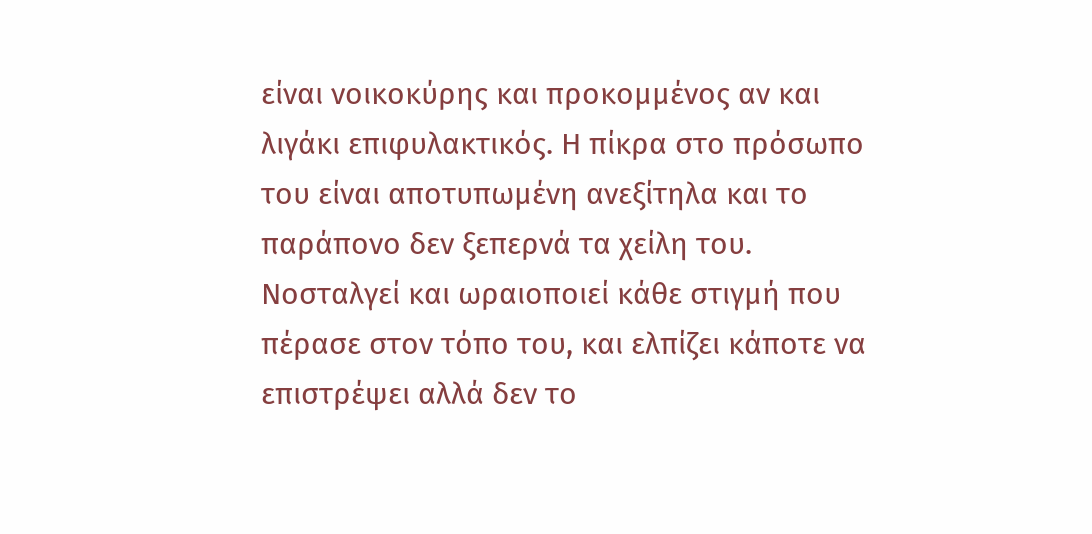είναι νοικοκύρης και προκομμένος αν και λιγάκι επιφυλακτικός. Η πίκρα στο πρόσωπο του είναι αποτυπωμένη ανεξίτηλα και το παράπονο δεν ξεπερνά τα χείλη του. Νοσταλγεί και ωραιοποιεί κάθε στιγμή που πέρασε στον τόπο του, και ελπίζει κάποτε να επιστρέψει αλλά δεν το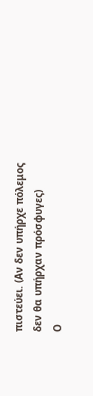πιστεύει. (Αν δεν υπήρχε πόλεμος δεν θα υπήρχαν πρόσφυγες)
Ο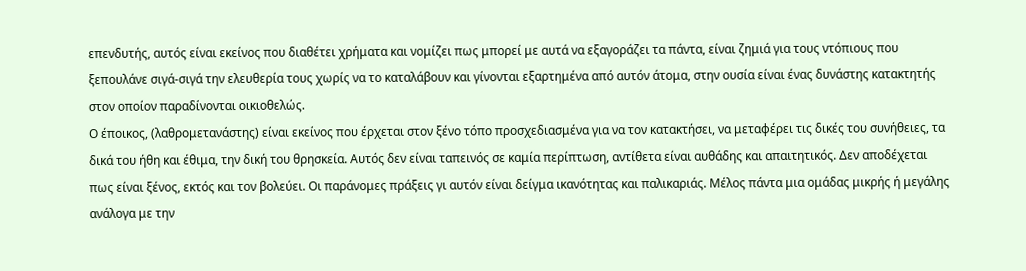επενδυτής, αυτός είναι εκείνος που διαθέτει χρήματα και νομίζει πως μπορεί με αυτά να εξαγοράζει τα πάντα, είναι ζημιά για τους ντόπιους που ξεπουλάνε σιγά-σιγά την ελευθερία τους χωρίς να το καταλάβουν και γίνονται εξαρτημένα από αυτόν άτομα, στην ουσία είναι ένας δυνάστης κατακτητής στον οποίον παραδίνονται οικιοθελώς.
Ο έποικος, (λαθρομετανάστης) είναι εκείνος που έρχεται στον ξένο τόπο προσχεδιασμένα για να τον κατακτήσει, να μεταφέρει τις δικές του συνήθειες, τα δικά του ήθη και έθιμα, την δική του θρησκεία. Αυτός δεν είναι ταπεινός σε καμία περίπτωση, αντίθετα είναι αυθάδης και απαιτητικός. Δεν αποδέχεται πως είναι ξένος, εκτός και τον βολεύει. Οι παράνομες πράξεις γι αυτόν είναι δείγμα ικανότητας και παλικαριάς. Μέλος πάντα μια ομάδας μικρής ή μεγάλης ανάλογα με την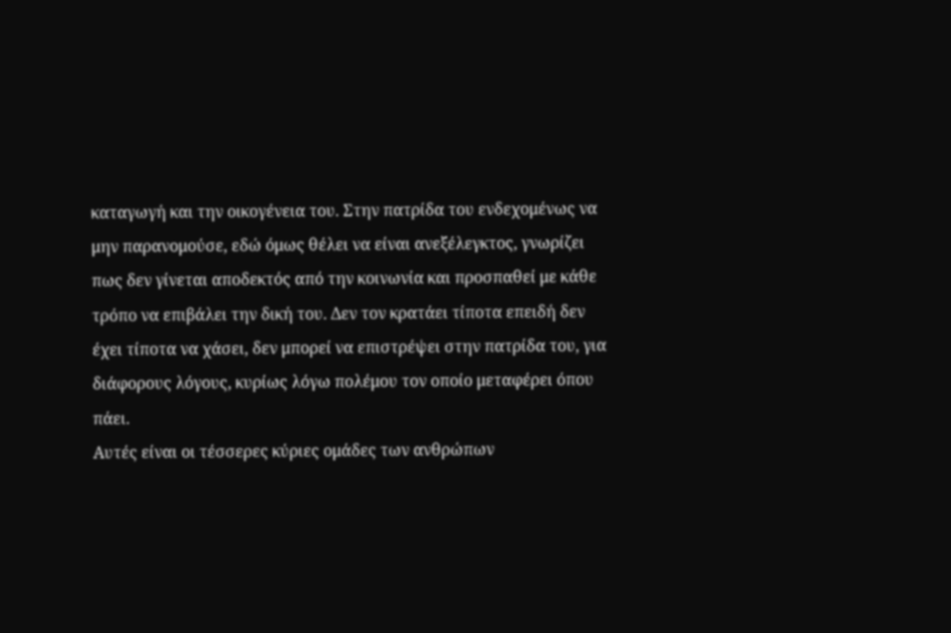καταγωγή και την οικογένεια του. Στην πατρίδα του ενδεχομένως να μην παρανομούσε, εδώ όμως θέλει να είναι ανεξέλεγκτος, γνωρίζει πως δεν γίνεται αποδεκτός από την κοινωνία και προσπαθεί με κάθε τρόπο να επιβάλει την δική του. Δεν τον κρατάει τίποτα επειδή δεν έχει τίποτα να χάσει, δεν μπορεί να επιστρέψει στην πατρίδα του, για διάφορους λόγους, κυρίως λόγω πολέμου τον οποίο μεταφέρει όπου πάει.
Αυτές είναι οι τέσσερες κύριες ομάδες των ανθρώπων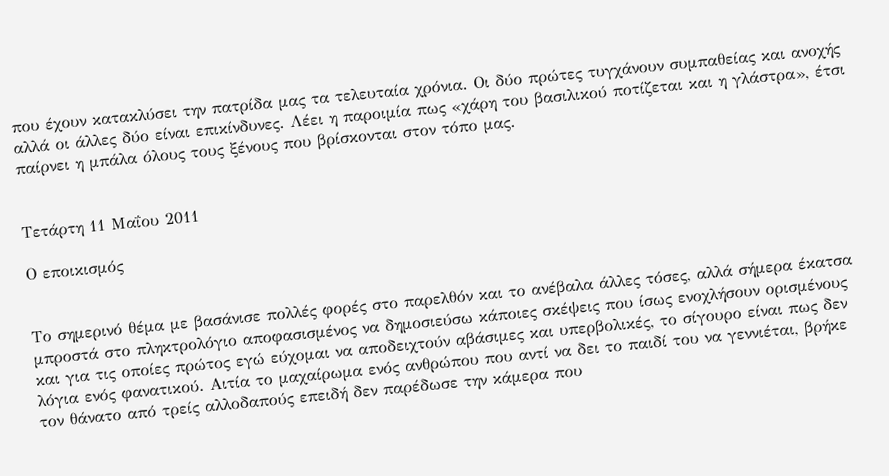που έχουν κατακλύσει την πατρίδα μας τα τελευταία χρόνια. Οι δύο πρώτες τυγχάνουν συμπαθείας και ανοχής αλλά οι άλλες δύο είναι επικίνδυνες. Λέει η παροιμία πως «χάρη του βασιλικού ποτίζεται και η γλάστρα», έτσι παίρνει η μπάλα όλους τους ξένους που βρίσκονται στον τόπο μας.


Τετάρτη 11 Μαΐου 2011

Ο εποικισμός


Το σημερινό θέμα με βασάνισε πολλές φορές στο παρελθόν και το ανέβαλα άλλες τόσες, αλλά σήμερα έκατσα μπροστά στο πληκτρολόγιο αποφασισμένος να δημοσιεύσω κάποιες σκέψεις που ίσως ενοχλήσουν ορισμένους και για τις οποίες πρώτος εγώ εύχομαι να αποδειχτούν αβάσιμες και υπερβολικές, το σίγουρο είναι πως δεν λόγια ενός φανατικού. Αιτία το μαχαίρωμα ενός ανθρώπου που αντί να δει το παιδί του να γεννιέται, βρήκε τον θάνατο από τρείς αλλοδαπούς επειδή δεν παρέδωσε την κάμερα που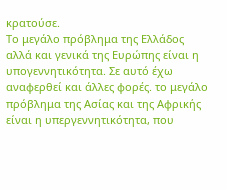κρατούσε.
Το μεγάλο πρόβλημα της Ελλάδος αλλά και γενικά της Ευρώπης είναι η υπογεννητικότητα. Σε αυτό έχω αναφερθεί και άλλες φορές. το μεγάλο πρόβλημα της Ασίας και της Αφρικής είναι η υπεργεννητικότητα, που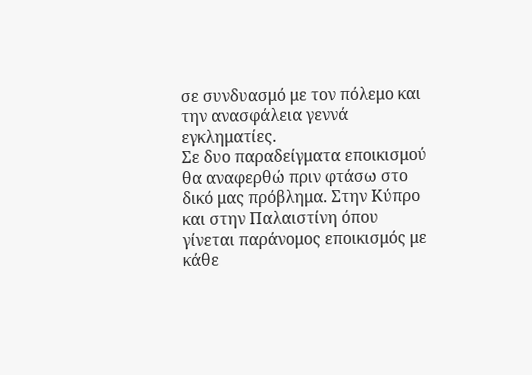σε συνδυασμό με τον πόλεμο και την ανασφάλεια γεννά εγκληματίες.
Σε δυο παραδείγματα εποικισμού θα αναφερθώ πριν φτάσω στο δικό μας πρόβλημα. Στην Κύπρο και στην Παλαιστίνη όπου γίνεται παράνομος εποικισμός με κάθε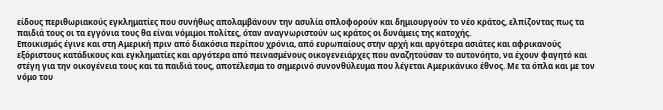είδους περιθωριακούς εγκληματίες που συνήθως απολαμβάνουν την ασυλία οπλοφορούν και δημιουργούν το νέο κράτος, ελπίζοντας πως τα παιδιά τους οι τα εγγόνια τους θα είναι νόμιμοι πολίτες, όταν αναγνωριστούν ως κράτος οι δυνάμεις της κατοχής.
Εποικισμός έγινε και στη Αμερική πριν από διακόσια περίπου χρόνια, από ευρωπαίους στην αρχή και αργότερα ασιάτες και αφρικανούς εξόριστους κατάδικους και εγκληματίες και αργότερα από πεινασμένους οικογενειάρχες που αναζητούσαν το αυτονόητο, να έχουν φαγητό και στέγη για την οικογένεια τους και τα παιδιά τους, αποτέλεσμα το σημερινό συνονθύλευμα που λέγεται Αμερικάνικο έθνος. Με τα όπλα και με τον νόμο του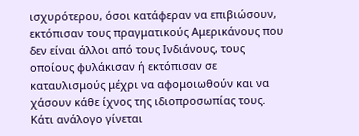ισχυρότερου, όσοι κατάφεραν να επιβιώσουν, εκτόπισαν τους πραγματικούς Αμερικάνους που δεν είναι άλλοι από τους Ινδιάνους, τους οποίους φυλάκισαν ή εκτόπισαν σε καταυλισμούς μέχρι να αφομοιωθούν και να χάσουν κάθε ίχνος της ιδιοπροσωπίας τους.
Κάτι ανάλογο γίνεται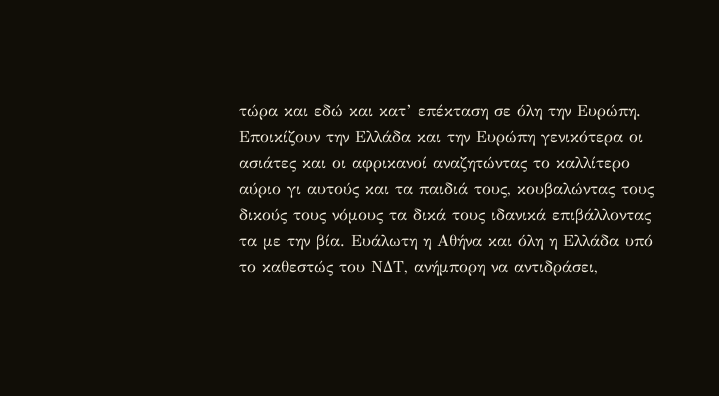τώρα και εδώ και κατ’ επέκταση σε όλη την Ευρώπη. Εποικίζουν την Ελλάδα και την Ευρώπη γενικότερα οι ασιάτες και οι αφρικανοί αναζητώντας το καλλίτερο αύριο γι αυτούς και τα παιδιά τους, κουβαλώντας τους δικούς τους νόμους τα δικά τους ιδανικά επιβάλλοντας τα με την βία. Ευάλωτη η Αθήνα και όλη η Ελλάδα υπό το καθεστώς του ΝΔΤ, ανήμπορη να αντιδράσει,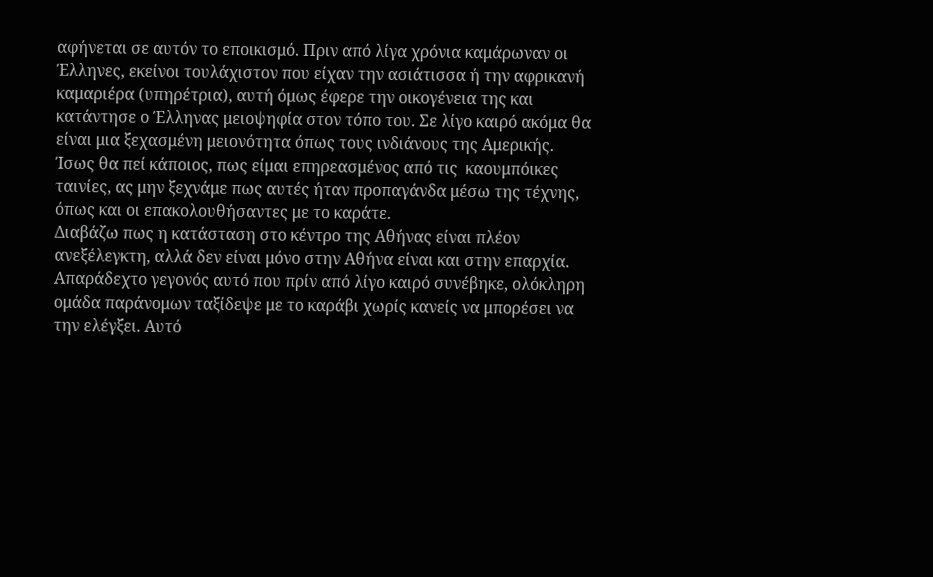αφήνεται σε αυτόν το εποικισμό. Πριν από λίγα χρόνια καμάρωναν οι Έλληνες, εκείνοι τουλάχιστον που είχαν την ασιάτισσα ή την αφρικανή καμαριέρα (υπηρέτρια), αυτή όμως έφερε την οικογένεια της και κατάντησε ο Έλληνας μειοψηφία στον τόπο του. Σε λίγο καιρό ακόμα θα είναι μια ξεχασμένη μειονότητα όπως τους ινδιάνους της Αμερικής. Ίσως θα πεί κάποιος, πως είμαι επηρεασμένος από τις  καουμπόικες ταινίες, ας μην ξεχνάμε πως αυτές ήταν προπαγάνδα μέσω της τέχνης, όπως και οι επακολουθήσαντες με το καράτε.
Διαβάζω πως η κατάσταση στο κέντρο της Αθήνας είναι πλέον ανεξέλεγκτη, αλλά δεν είναι μόνο στην Αθήνα είναι και στην επαρχία. Απαράδεχτο γεγονός αυτό που πρίν από λίγο καιρό συνέβηκε, ολόκληρη ομάδα παράνομων ταξίδεψε με το καράβι χωρίς κανείς να μπορέσει να την ελέγξει. Αυτό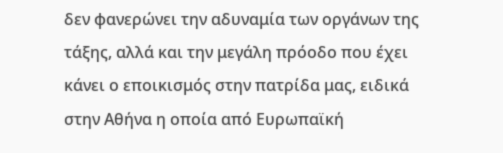δεν φανερώνει την αδυναμία των οργάνων της τάξης, αλλά και την μεγάλη πρόοδο που έχει κάνει ο εποικισμός στην πατρίδα μας, ειδικά στην Αθήνα η οποία από Ευρωπαϊκή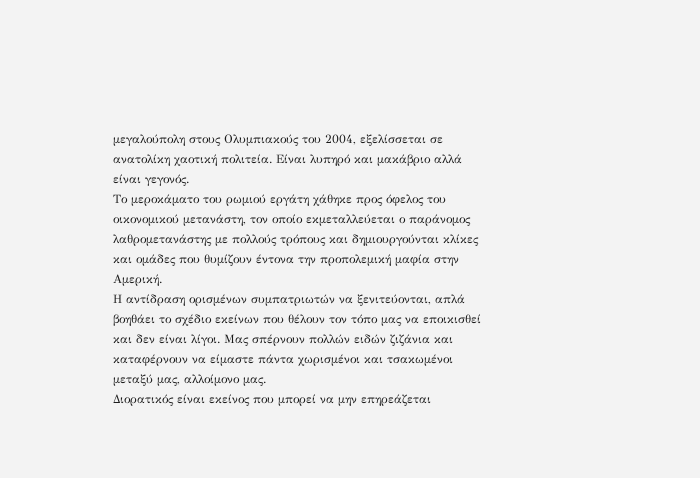μεγαλούπολη στους Ολυμπιακούς του 2004, εξελίσσεται σε ανατολίκη χαοτική πολιτεία. Είναι λυπηρό και μακάβριο αλλά είναι γεγονός.
Το μεροκάματο του ρωμιού εργάτη χάθηκε προς όφελος του οικονομικού μετανάστη, τον οποίο εκμεταλλεύεται ο παράνομος λαθρομετανάστης με πολλούς τρόπους και δημιουργούνται κλίκες και ομάδες που θυμίζουν έντονα την προπολεμική μαφία στην Αμερική.
Η αντίδραση ορισμένων συμπατριωτών να ξενιτεύονται, απλά βοηθάει το σχέδιο εκείνων που θέλουν τον τόπο μας να εποικισθεί και δεν είναι λίγοι. Μας σπέρνουν πολλών ειδών ζιζάνια και καταφέρνουν να είμαστε πάντα χωρισμένοι και τσακωμένοι μεταξύ μας, αλλοίμονο μας.
Διορατικός είναι εκείνος που μπορεί να μην επηρεάζεται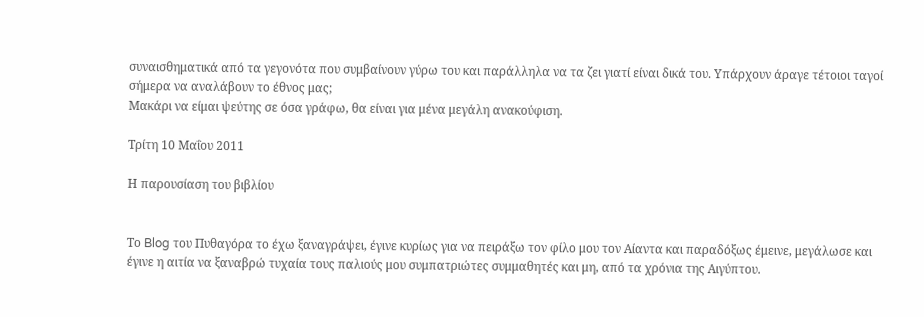συναισθηματικά από τα γεγονότα που συμβαίνουν γύρω του και παράλληλα να τα ζει γιατί είναι δικά του. Υπάρχουν άραγε τέτοιοι ταγοί σήμερα να αναλάβουν το έθνος μας;
Μακάρι να είμαι ψεύτης σε όσα γράφω, θα είναι για μένα μεγάλη ανακούφιση.

Τρίτη 10 Μαΐου 2011

Η παρουσίαση του βιβλίου


Το Blog του Πυθαγόρα το έχω ξαναγράψει, έγινε κυρίως για να πειράξω τον φίλο μου τον Αίαντα και παραδόξως έμεινε, μεγάλωσε και έγινε η αιτία να ξαναβρώ τυχαία τους παλιούς μου συμπατριώτες συμμαθητές και μη, από τα χρόνια της Αιγύπτου.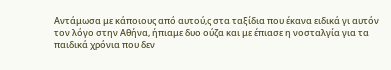Αντάμωσα με κάποιους από αυτού,ς στα ταξίδια που έκανα ειδικά γι αυτόν τον λόγο στην Αθήνα, ήπιαμε δυο ούζα και με έπιασε η νοσταλγία για τα παιδικά χρόνια που δεν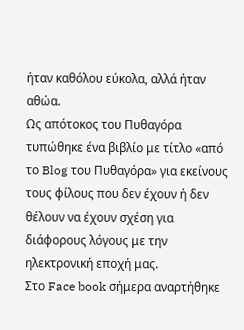ήταν καθόλου εύκολα, αλλά ήταν αθώα.
Ως απότοκος του Πυθαγόρα τυπώθηκε ένα βιβλίο με τίτλο «από το Blog του Πυθαγόρα» για εκείνους τους φίλους που δεν έχουν ή δεν θέλουν να έχουν σχέση για διάφορους λόγους με την ηλεκτρονική εποχή μας.
Στο Face book σήμερα αναρτήθηκε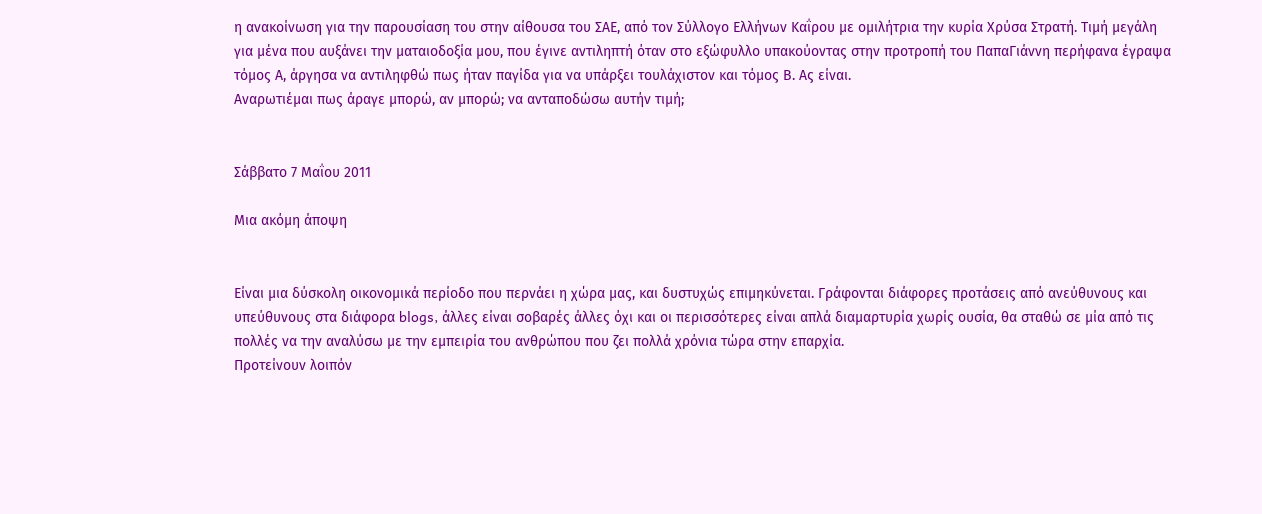η ανακοίνωση για την παρουσίαση του στην αίθουσα του ΣΑΕ, από τον Σύλλογο Ελλήνων Καΐρου με ομιλήτρια την κυρία Χρύσα Στρατή. Τιμή μεγάλη για μένα που αυξάνει την ματαιοδοξία μου, που έγινε αντιληπτή όταν στο εξώφυλλο υπακούοντας στην προτροπή του ΠαπαΓιάννη περήφανα έγραψα τόμος Α, άργησα να αντιληφθώ πως ήταν παγίδα για να υπάρξει τουλάχιστον και τόμος Β. Ας είναι.
Αναρωτιέμαι πως άραγε μπορώ, αν μπορώ; να ανταποδώσω αυτήν τιμή;


Σάββατο 7 Μαΐου 2011

Μια ακόμη άποψη


Είναι μια δύσκολη οικονομικά περίοδο που περνάει η χώρα μας, και δυστυχώς επιμηκύνεται. Γράφονται διάφορες προτάσεις από ανεύθυνους και υπεύθυνους στα διάφορα blogs, άλλες είναι σοβαρές άλλες όχι και οι περισσότερες είναι απλά διαμαρτυρία χωρίς ουσία, θα σταθώ σε μία από τις πολλές να την αναλύσω με την εμπειρία του ανθρώπου που ζει πολλά χρόνια τώρα στην επαρχία.
Προτείνουν λοιπόν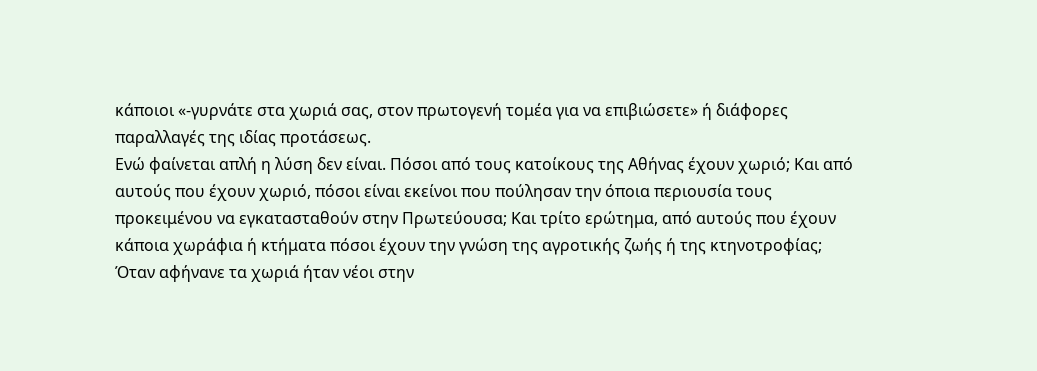κάποιοι «-γυρνάτε στα χωριά σας, στον πρωτογενή τομέα για να επιβιώσετε» ή διάφορες παραλλαγές της ιδίας προτάσεως.
Ενώ φαίνεται απλή η λύση δεν είναι. Πόσοι από τους κατοίκους της Αθήνας έχουν χωριό; Και από αυτούς που έχουν χωριό, πόσοι είναι εκείνοι που πούλησαν την όποια περιουσία τους προκειμένου να εγκατασταθούν στην Πρωτεύουσα; Και τρίτο ερώτημα, από αυτούς που έχουν κάποια χωράφια ή κτήματα πόσοι έχουν την γνώση της αγροτικής ζωής ή της κτηνοτροφίας; Όταν αφήνανε τα χωριά ήταν νέοι στην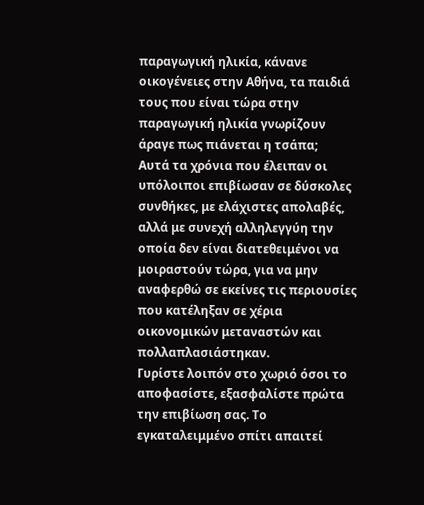παραγωγική ηλικία, κάνανε οικογένειες στην Αθήνα, τα παιδιά τους που είναι τώρα στην παραγωγική ηλικία γνωρίζουν άραγε πως πιάνεται η τσάπα;
Αυτά τα χρόνια που έλειπαν οι υπόλοιποι επιβίωσαν σε δύσκολες συνθήκες, με ελάχιστες απολαβές, αλλά με συνεχή αλληλεγγύη την οποία δεν είναι διατεθειμένοι να μοιραστούν τώρα, για να μην αναφερθώ σε εκείνες τις περιουσίες που κατέληξαν σε χέρια οικονομικών μεταναστών και πολλαπλασιάστηκαν.
Γυρίστε λοιπόν στο χωριό όσοι το αποφασίστε, εξασφαλίστε πρώτα την επιβίωση σας. Το εγκαταλειμμένο σπίτι απαιτεί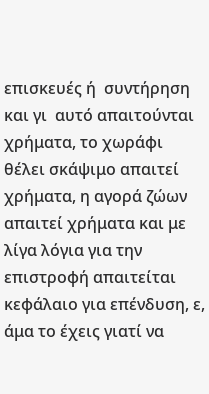επισκευές ή  συντήρηση και γι  αυτό απαιτούνται χρήματα, το χωράφι θέλει σκάψιμο απαιτεί χρήματα, η αγορά ζώων απαιτεί χρήματα και με λίγα λόγια για την επιστροφή απαιτείται κεφάλαιο για επένδυση, ε, άμα το έχεις γιατί να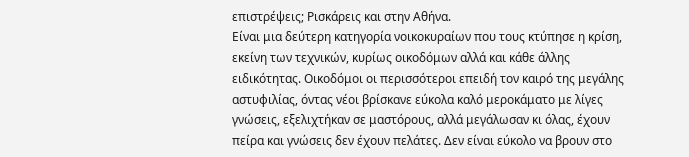επιστρέψεις; Ρισκάρεις και στην Αθήνα.
Είναι μια δεύτερη κατηγορία νοικοκυραίων που τους κτύπησε η κρίση, εκείνη των τεχνικών, κυρίως οικοδόμων αλλά και κάθε άλλης ειδικότητας. Οικοδόμοι οι περισσότεροι επειδή τον καιρό της μεγάλης αστυφιλίας, όντας νέοι βρίσκανε εύκολα καλό μεροκάματο με λίγες γνώσεις, εξελιχτήκαν σε μαστόρους, αλλά μεγάλωσαν κι όλας, έχουν πείρα και γνώσεις δεν έχουν πελάτες. Δεν είναι εύκολο να βρουν στο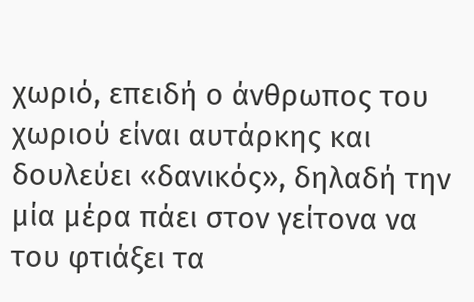χωριό, επειδή ο άνθρωπος του χωριού είναι αυτάρκης και δουλεύει «δανικός», δηλαδή την μία μέρα πάει στον γείτονα να του φτιάξει τα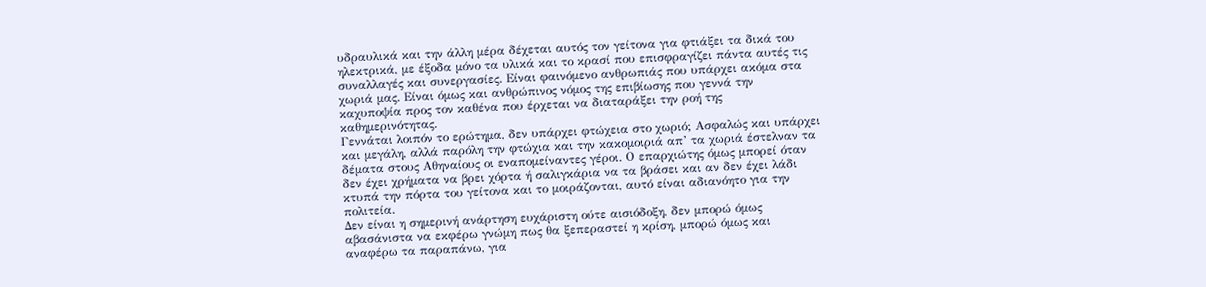υδραυλικά και την άλλη μέρα δέχεται αυτός τον γείτονα για φτιάξει τα δικά του ηλεκτρικά, με έξοδα μόνο τα υλικά και το κρασί που επισφραγίζει πάντα αυτές τις συναλλαγές και συνεργασίες. Είναι φαινόμενο ανθρωπιάς που υπάρχει ακόμα στα χωριά μας. Είναι όμως και ανθρώπινος νόμος της επιβίωσης που γεννά την καχυποψία προς τον καθένα που έρχεται να διαταράξει την ροή της καθημερινότητας.
Γεννάται λοιπόν το ερώτημα, δεν υπάρχει φτώχεια στο χωριό; Ασφαλώς και υπάρχει και μεγάλη, αλλά παρόλη την φτώχια και την κακομοιριά απ’ τα χωριά έστελναν τα δέματα στους Αθηναίους οι εναπομείναντες γέροι. Ο επαρχιώτης όμως μπορεί όταν δεν έχει χρήματα να βρει χόρτα ή σαλιγκάρια να τα βράσει και αν δεν έχει λάδι κτυπά την πόρτα του γείτονα και το μοιράζονται, αυτό είναι αδιανόητο για την πολιτεία.
Δεν είναι η σημερινή ανάρτηση ευχάριστη ούτε αισιόδοξη, δεν μπορώ όμως αβασάνιστα να εκφέρω γνώμη πως θα ξεπεραστεί η κρίση, μπορώ όμως και αναφέρω τα παραπάνω, για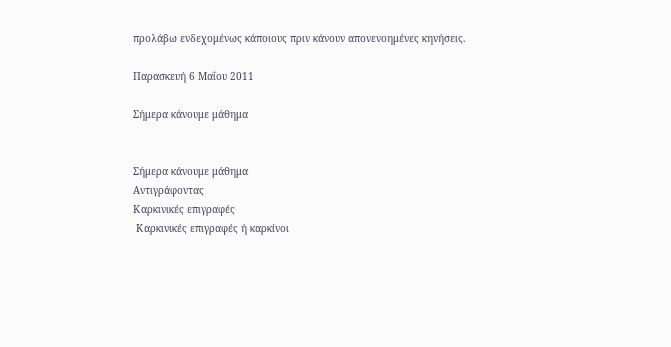προλάβω ενδεχομένως κάποιους πριν κάνουν απονενοημένες κηνήσεις.

Παρασκευή 6 Μαΐου 2011

Σήμερα κάνουμε μάθημα


Σήμερα κάνουμε μάθημα
Αντιγράφοντας
Καρκινικές επιγραφές
 Καρκινικές επιγραφές ή καρκίνοι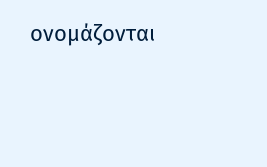ονομάζονται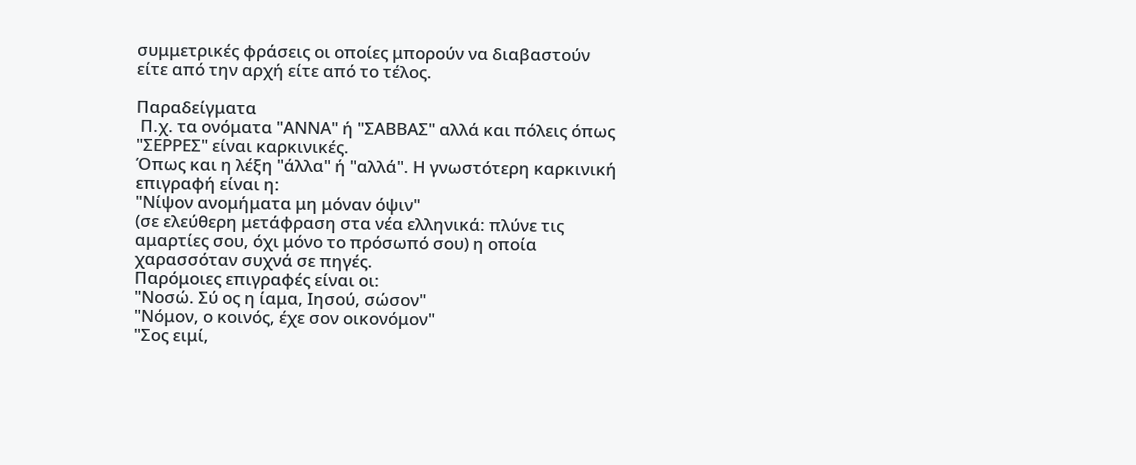συμμετρικές φράσεις οι οποίες μπορούν να διαβαστούν είτε από την αρχή είτε από το τέλος.

Παραδείγματα
 Π.χ. τα ονόματα "ΑΝΝΑ" ή "ΣΑΒΒΑΣ" αλλά και πόλεις όπως "ΣΕΡΡΕΣ" είναι καρκινικές.
Όπως και η λέξη "άλλα" ή "αλλά". Η γνωστότερη καρκινική επιγραφή είναι η:
"Νίψον ανομήματα μη μόναν όψιν"
(σε ελεύθερη μετάφραση στα νέα ελληνικά: πλύνε τις αμαρτίες σου, όχι μόνο το πρόσωπό σου) η οποία χαρασσόταν συχνά σε πηγές.
Παρόμοιες επιγραφές είναι οι:
"Νοσώ. Σύ ος η ίαμα, Ιησού, σώσον"
"Νόμον, ο κοινός, έχε σον οικονόμον"
"Σος ειμί,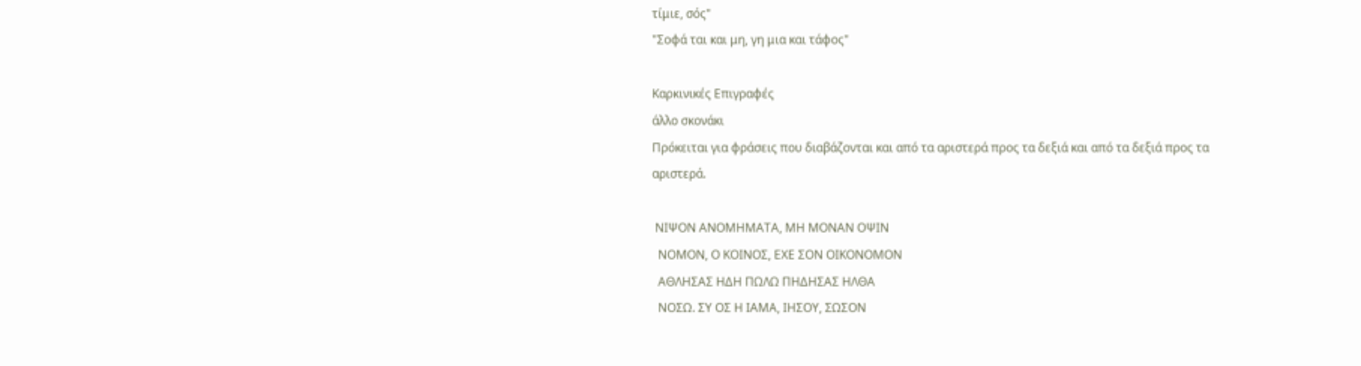τίμιε, σός"
"Σοφά ται και μη, γη μια και τάφος"

Καρκινικές Επιγραφές
άλλο σκονάκι
Πρόκειται για φράσεις που διαβάζονται και από τα αριστερά προς τα δεξιά και από τα δεξιά προς τα αριστερά.

 ΝΙΨΟΝ ΑΝΟΜΗΜΑΤΑ, ΜΗ ΜΟΝΑΝ ΟΨΙΝ
  ΝΟΜΟΝ, Ο ΚΟΙΝΟΣ, ΕΧΕ ΣΟΝ ΟΙΚΟΝΟΜΟΝ
  ΑΘΛΗΣΑΣ ΗΔΗ ΠΩΛΩ ΠΗΔΗΣΑΣ ΗΛΘΑ
  ΝΟΣΩ. ΣΥ ΟΣ Η ΙΑΜΑ, ΙΗΣΟΥ, ΣΩΣΟΝ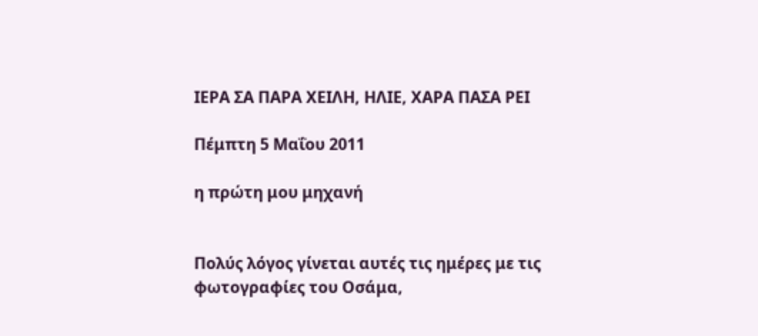ΙΕΡΑ ΣΑ ΠΑΡΑ ΧΕΙΛΗ, ΗΛΙΕ, ΧΑΡΑ ΠΑΣΑ ΡΕΙ

Πέμπτη 5 Μαΐου 2011

η πρώτη μου μηχανή


Πολύς λόγος γίνεται αυτές τις ημέρες με τις φωτογραφίες του Οσάμα,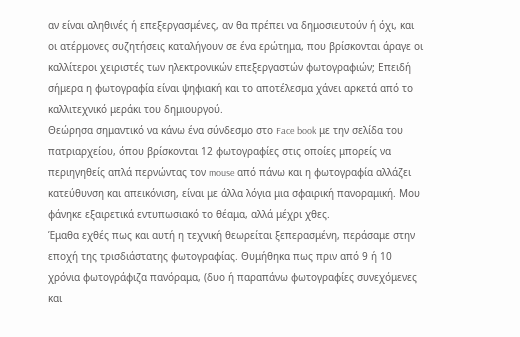αν είναι αληθινές ή επεξεργασμένες, αν θα πρέπει να δημοσιευτούν ή όχι, και οι ατέρμονες συζητήσεις καταλήγουν σε ένα ερώτημα, που βρίσκονται άραγε οι καλλίτεροι χειριστές των ηλεκτρονικών επεξεργαστών φωτογραφιών; Επειδή σήμερα η φωτογραφία είναι ψηφιακή και το αποτέλεσμα χάνει αρκετά από το καλλιτεχνικό μεράκι του δημιουργού.
Θεώρησα σημαντικό να κάνω ένα σύνδεσμο στο Face book με την σελίδα του πατριαρχείου, όπου βρίσκονται 12 φωτογραφίες στις οποίες μπορείς να περιηγηθείς απλά περνώντας τον mouse από πάνω και η φωτογραφία αλλάζει κατεύθυνση και απεικόνιση, είναι με άλλα λόγια μια σφαιρική πανοραμική. Μου φάνηκε εξαιρετικά εντυπωσιακό το θέαμα, αλλά μέχρι χθες.
Έμαθα εχθές πως και αυτή η τεχνική θεωρείται ξεπερασμένη, περάσαμε στην εποχή της τρισδιάστατης φωτογραφίας. Θυμήθηκα πως πριν από 9 ή 10 χρόνια φωτογράφιζα πανόραμα, (δυο ή παραπάνω φωτογραφίες συνεχόμενες και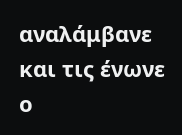αναλάμβανε και τις ένωνε ο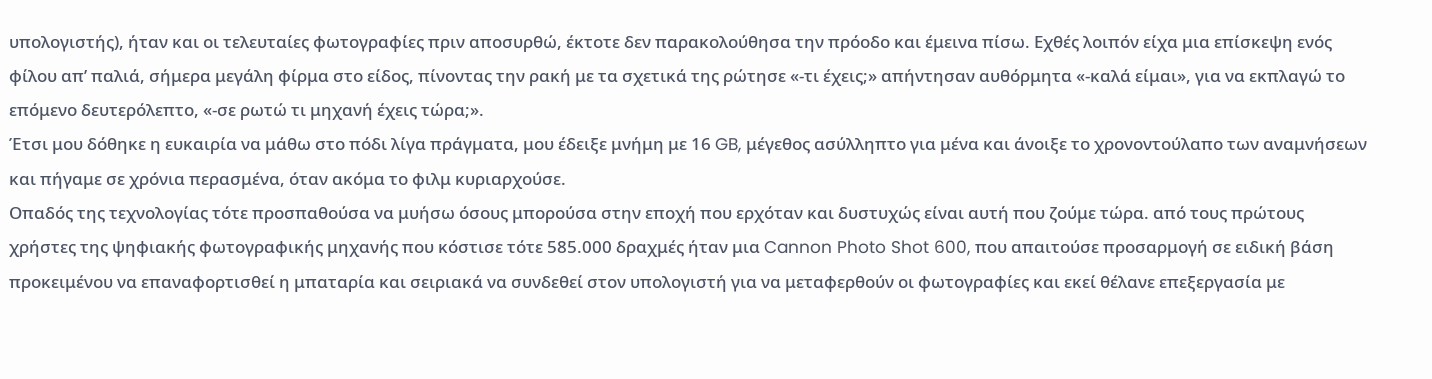υπολογιστής), ήταν και οι τελευταίες φωτογραφίες πριν αποσυρθώ, έκτοτε δεν παρακολούθησα την πρόοδο και έμεινα πίσω. Εχθές λοιπόν είχα μια επίσκεψη ενός φίλου απ’ παλιά, σήμερα μεγάλη φίρμα στο είδος, πίνοντας την ρακή με τα σχετικά της ρώτησε «-τι έχεις;» απήντησαν αυθόρμητα «-καλά είμαι», για να εκπλαγώ το επόμενο δευτερόλεπτο, «-σε ρωτώ τι μηχανή έχεις τώρα;».
Έτσι μου δόθηκε η ευκαιρία να μάθω στο πόδι λίγα πράγματα, μου έδειξε μνήμη με 16 GB, μέγεθος ασύλληπτο για μένα και άνοιξε το χρονοντούλαπο των αναμνήσεων και πήγαμε σε χρόνια περασμένα, όταν ακόμα το φιλμ κυριαρχούσε.
Οπαδός της τεχνολογίας τότε προσπαθούσα να μυήσω όσους μπορούσα στην εποχή που ερχόταν και δυστυχώς είναι αυτή που ζούμε τώρα. από τους πρώτους χρήστες της ψηφιακής φωτογραφικής μηχανής που κόστισε τότε 585.000 δραχμές ήταν μια Cannon Photo Shot 600, που απαιτούσε προσαρμογή σε ειδική βάση προκειμένου να επαναφορτισθεί η μπαταρία και σειριακά να συνδεθεί στον υπολογιστή για να μεταφερθούν οι φωτογραφίες και εκεί θέλανε επεξεργασία με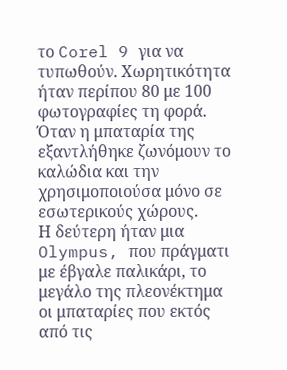το Corel 9 για να τυπωθούν. Χωρητικότητα ήταν περίπου 80 με 100 φωτογραφίες τη φορά.  Όταν η μπαταρία της εξαντλήθηκε ζωνόμουν το καλώδια και την χρησιμοποιούσα μόνο σε εσωτερικούς χώρους.
Η δεύτερη ήταν μια Olympus, που πράγματι με έβγαλε παλικάρι, το μεγάλο της πλεονέκτημα οι μπαταρίες που εκτός από τις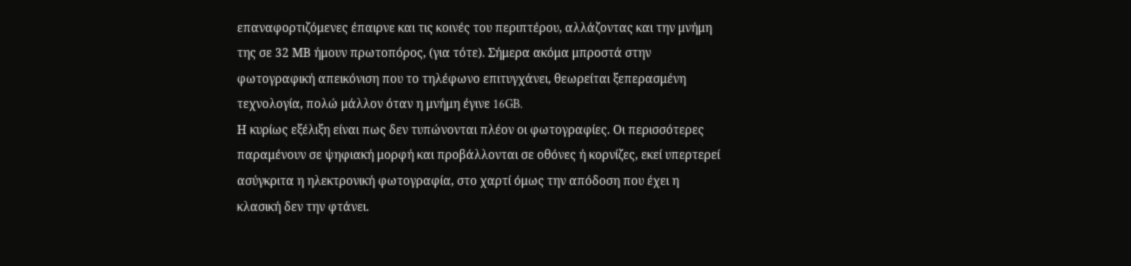επαναφορτιζόμενες έπαιρνε και τις κοινές του περιπτέρου, αλλάζοντας και την μνήμη της σε 32 ΜΒ ήμουν πρωτοπόρος, (για τότε). Σήμερα ακόμα μπροστά στην φωτογραφική απεικόνιση που το τηλέφωνο επιτυγχάνει, θεωρείται ξεπερασμένη τεχνολογία, πολώ μάλλον όταν η μνήμη έγινε 16GB.
Η κυρίως εξέλιξη είναι πως δεν τυπώνονται πλέον οι φωτογραφίες. Οι περισσότερες παραμένουν σε ψηφιακή μορφή και προβάλλονται σε οθόνες ή κορνίζες, εκεί υπερτερεί ασύγκριτα η ηλεκτρονική φωτογραφία, στο χαρτί όμως την απόδοση που έχει η κλασική δεν την φτάνει.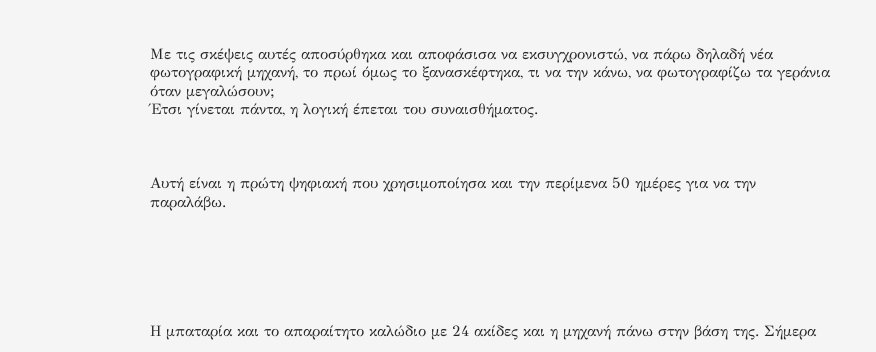Με τις σκέψεις αυτές αποσύρθηκα και αποφάσισα να εκσυγχρονιστώ, να πάρω δηλαδή νέα φωτογραφική μηχανή, το πρωί όμως το ξανασκέφτηκα, τι να την κάνω, να φωτογραφίζω τα γεράνια όταν μεγαλώσουν;
Έτσι γίνεται πάντα, η λογική έπεται του συναισθήματος.



Αυτή είναι η πρώτη ψηφιακή που χρησιμοποίησα και την περίμενα 50 ημέρες για να την παραλάβω.






Η μπαταρία και το απαραίτητο καλώδιο με 24 ακίδες και η μηχανή πάνω στην βάση της. Σήμερα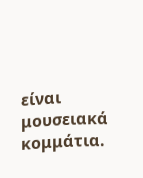είναι μουσειακά κομμάτια.